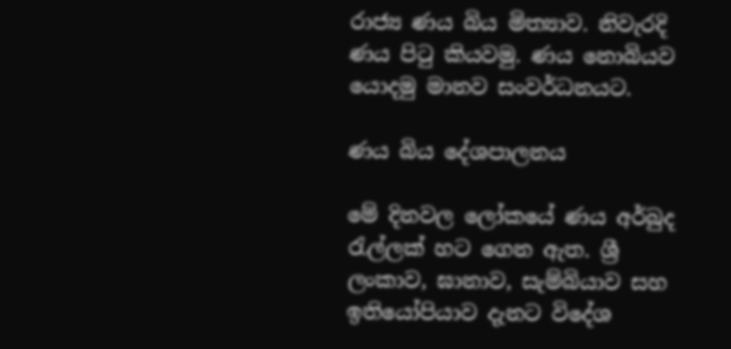රාජ්‍ය ණය බිය මිත්‍යාව. නිවැරදි ණය පිටු කියවමු. ණය නොබියව යොදමු මානව සංවර්ධනයට.

ණය බිය දේශපාලනය

මේ දිනවල ලෝකයේ ණය අර්බුද රැල්ලක් හට ගෙන ඇත. ශ්‍රී ලංකාව, ඝානාව, සැම්බියාව සහ ඉතියෝපියාව දැනට විදේශ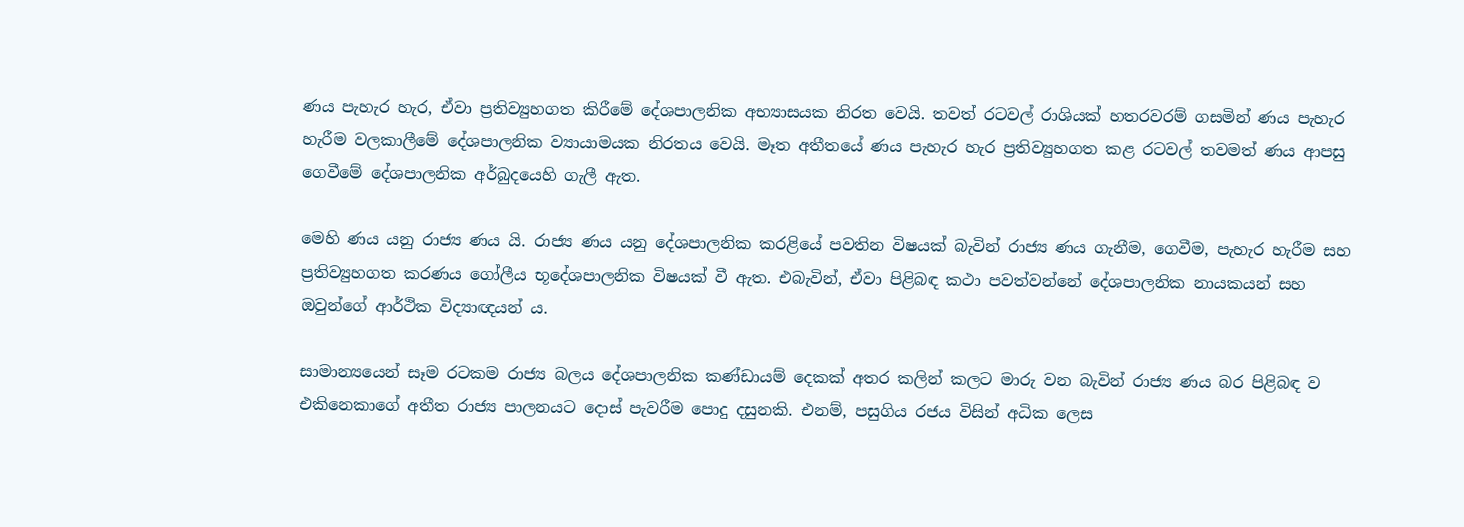ණය පැහැර හැර, ඒවා ප්‍රතිව්‍යුහගත කිරීමේ දේශපාලනික අභ්‍යාසයක නිරත වෙයි. තවත් රටවල් රාශියක් හතරවරම් ගසමින් ණය පැහැර හැරීම වලකාලීමේ දේශපාලනික ව්‍යායාමයක නිරතය වෙයි. මෑත අතීතයේ ණය පැහැර හැර ප්‍රතිව්‍යුහගත කළ රටවල් තවමත් ණය ආපසු ගෙවීමේ දේශපාලනික අර්බුදයෙහි ගැලී ඇත.

මෙහි ණය යනු රාජ්‍ය ණය යි. රාජ්‍ය ණය යනු දේශපාලනික කරළියේ පවතින විෂයක් බැවින් රාජ්‍ය ණය ගැනීම, ගෙවීම, පැහැර හැරීම සහ ප්‍රතිව්‍යුහගත කරණය ගෝලීය භූදේශපාලනික විෂයක් වී ඇත. එබැවින්, ඒවා පිළිබඳ කථා පවත්වන්නේ දේශපාලනික නායකයන් සහ ඔවුන්ගේ ආර්ථික විද්‍යාඥයන් ය.

සාමාන්‍යයෙන් සෑම රටකම රාජ්‍ය බලය දේශපාලනික කණ්ඩායම් දෙකක් අතර කලින් කලට මාරු වන බැවින් රාජ්‍ය ණය බර පිළිබඳ ව එකිනෙකාගේ අතීත රාජ්‍ය පාලනයට දොස් පැවරීම පොදු දසුනකි. එනම්, පසුගිය රජය විසින් අධික ලෙස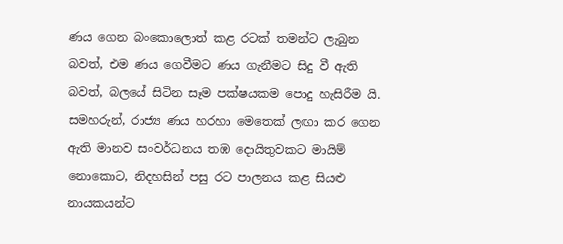ණය ගෙන බංකොලොත් කළ රටක් තමන්ට ලැබුන බවත්, එම ණය ගෙවීමට ණය ගැනීමට සිදු වී ඇති බවත්, බලයේ සිටින සෑම පක්ෂයකම පොදු හැසිරීම යි. සමහරුන්, රාජ්‍ය ණය හරහා මෙතෙක් ලඟා කර ගෙන ඇති මානව සංවර්ධනය තඹ දොයිතුවකට මායිම් නොකොට, නිදහසින් පසු රට පාලනය කළ සියළු නායකයන්ට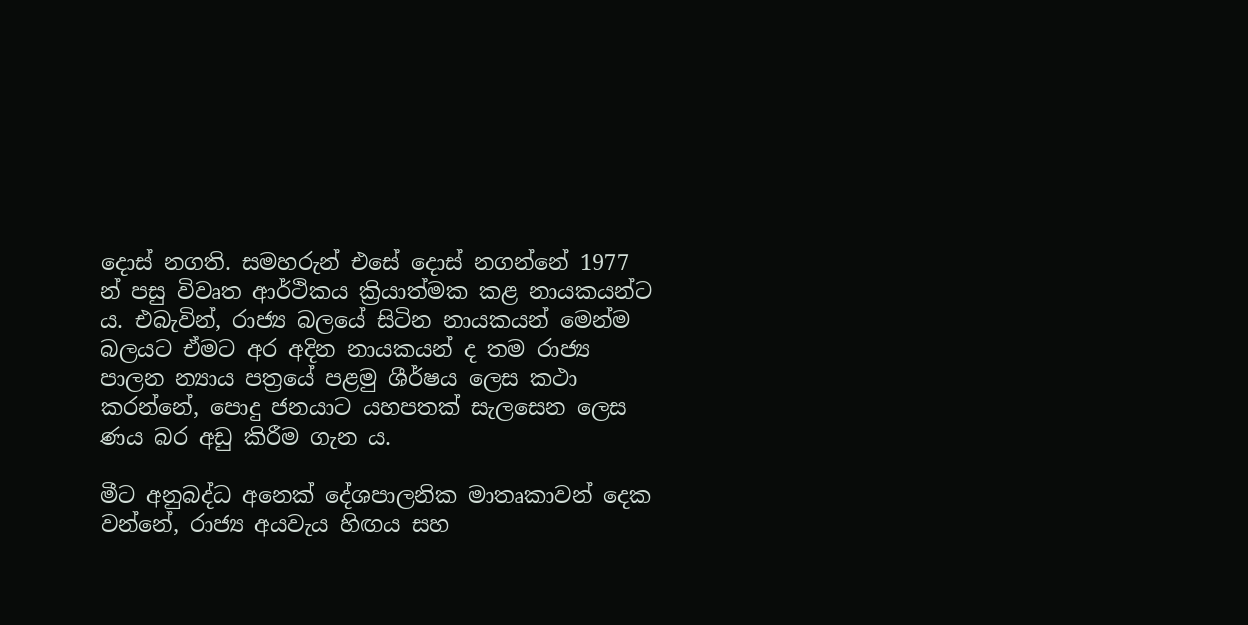දොස් නගති. සමහරුන් එසේ දොස් නගන්නේ 1977 න් පසු විවෘත ආර්ථිකය ක්‍රියාත්මක කළ නායකයන්ට ය. එබැවින්, රාජ්‍ය බලයේ සිටින නායකයන් මෙන්ම බලයට ඒමට අර අදින නායකයන් ද තම රාජ්‍ය පාලන න්‍යාය පත්‍රයේ පළමු ශීර්ෂය ලෙස කථා කරන්නේ, පොදු ජනයාට යහපතක් සැලසෙන ලෙස ණය බර අඩු කිරීම ගැන ය.

මීට අනුබද්ධ අනෙක් දේශපාලනික මාතෘකාවන් දෙක වන්නේ, රාජ්‍ය අයවැය හිඟය සහ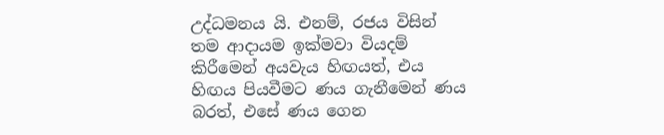උද්ධමනය යි. එනම්, රජය විසින් තම ආදායම ඉක්මවා වියදම් කිරීමෙන් අයවැය හිඟයත්, එය හිඟය පියවීමට ණය ගැනීමෙන් ණය බරත්, එසේ ණය ගෙන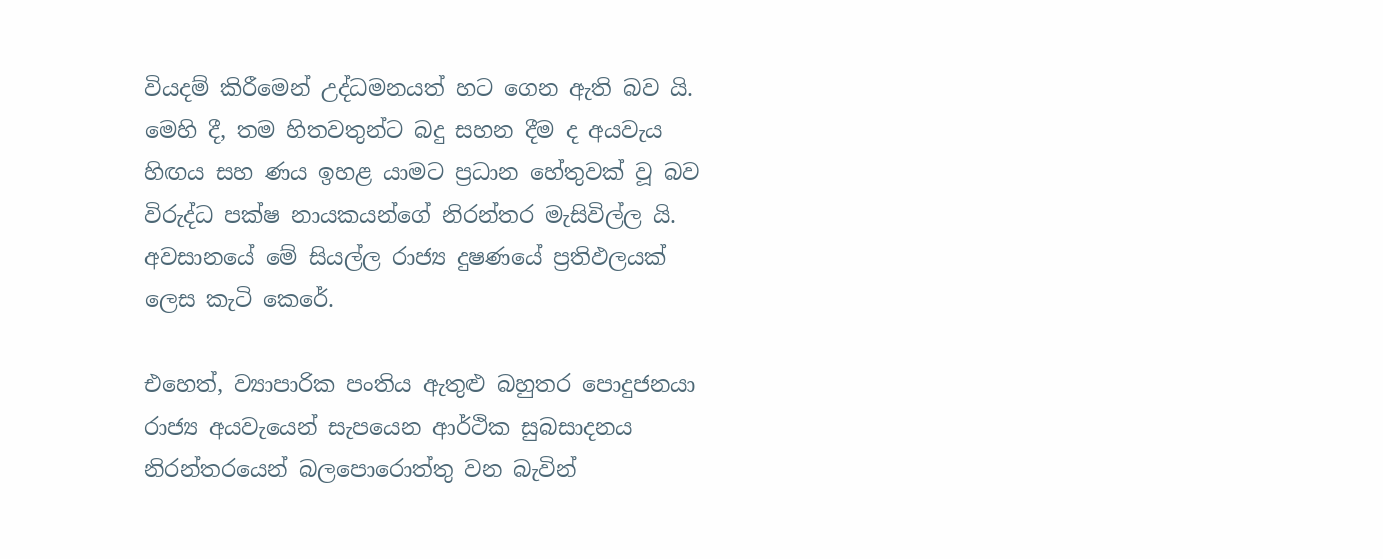වියදම් කිරීමෙන් උද්ධමනයත් හට ගෙන ඇති බව යි. මෙහි දී, තම හිතවතුන්ට බදු සහන දීම ද අයවැය හිඟය සහ ණය ඉහළ යාමට ප්‍රධාන හේතුවක් වූ බව විරුද්ධ පක්ෂ නායකයන්ගේ නිරන්තර මැසිවිල්ල යි. අවසානයේ මේ සියල්ල රාජ්‍ය දුෂණයේ ප්‍රතිඵලයක් ලෙස කැටි කෙරේ.

එහෙත්, ව්‍යාපාරික පංතිය ඇතුළු බහුතර පොදුජනයා රාජ්‍ය අයවැයෙන් සැපයෙන ආර්ථික සුබසාදනය නිරන්තරයෙන් බලපොරොත්තු වන බැවින්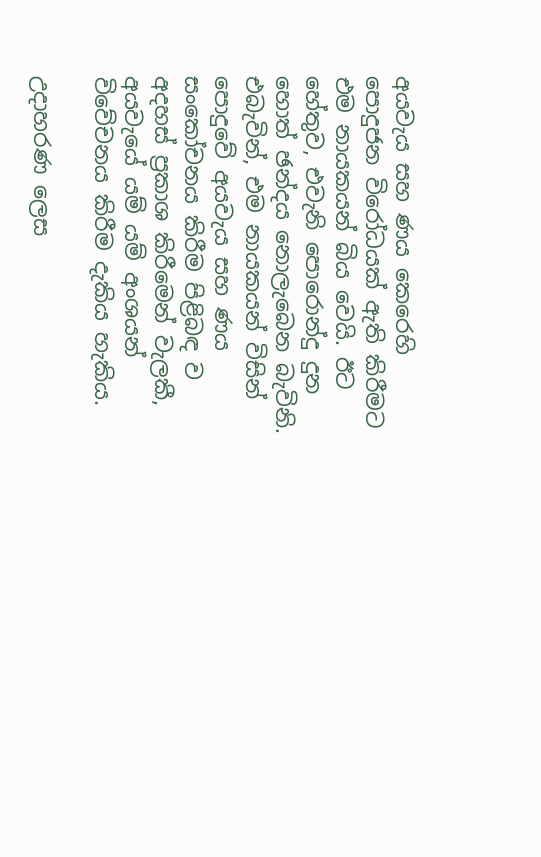අයවැය සහ ණය කෙරෙහි පොදුජන විරෝධයක් ඇති කිරීමට එම නායකයන් බිය වෙයි. ඊට හේතුව, එවැනි පොරොන්දු දුන හොත් ඡන්දය නොලැබෙන බැවිනි. එබැවින්, එම නායකයන් විසින් පොදුවේ අයවැය සහ ණය සංකෝචනය කිරීම පිළිබඳ ව අදහස් ප්‍රකාශ කිරීමෙන් වැලකී, අයවැයේ යම් යම් අංශයන් විවේචනය කිරීම දැකිය හැකිය.

උදාහරණ ලෙස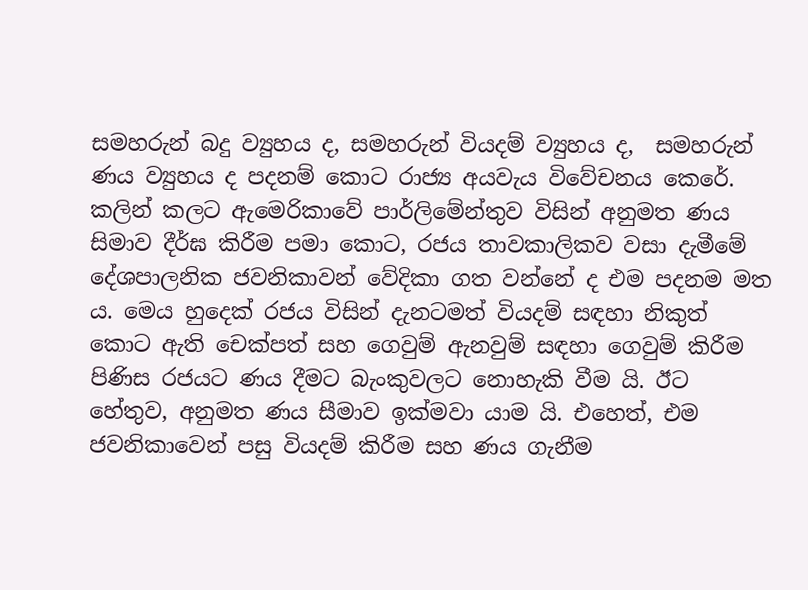සමහරුන් බදු ව්‍යුහය ද, සමහරුන් වියදම් ව්‍යුහය ද,  සමහරුන් ණය ව්‍යුහය ද පදනම් කොට රාජ්‍ය අයවැය විවේචනය කෙරේ. කලින් කලට ඇමෙරිකාවේ පාර්ලිමේන්තුව විසින් අනුමත ණය සිමාව දීර්ඝ කිරීම පමා කොට, රජය තාවකාලිකව වසා දැමීමේ දේශපාලනික ජවනිකාවන් වේදිකා ගත වන්නේ ද එම පදනම මත ය. මෙය හුදෙක් රජය විසින් දැනටමත් වියදම් සඳහා නිකුත් කොට ඇති චෙක්පත් සහ ගෙවුම් ඇනවුම් සඳහා ගෙවුම් කිරීම පිණිස රජයට ණය දීමට බැංකුවලට නොහැකි වීම යි. ඊට හේතුව, අනුමත ණය සීමාව ඉක්මවා යාම යි. එහෙත්, එම ජවනිකාවෙන් පසු වියදම් කිරීම සහ ණය ගැනීම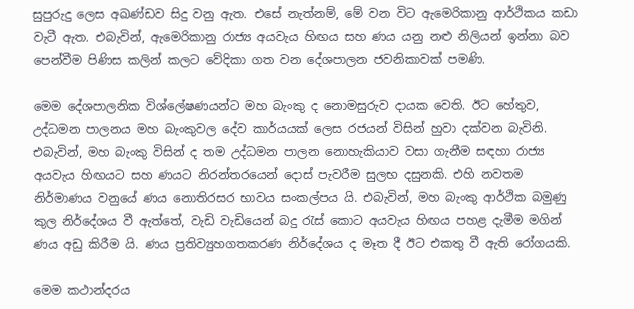සුපුරුදු ලෙස අඛණ්ඩව සිදු වනු ඇත. එසේ නැත්නම්, මේ වන විට ඇමෙරිකානු ආර්ථිකය කඩා වැටී ඇත. එබැවින්, ඇමෙරිකානු රාජ්‍ය අයවැය හිඟය සහ ණය යනු නළු නිලියන් ඉන්නා බව පෙන්වීම පිණිස කලින් කලට වේදිකා ගත වන දේශපාලන ජවනිකාවක් පමණි.

මෙම දේශපාලනික විශ්ලේෂණයන්ට මහ බැංකු ද නොමසුරුව දායක වෙති. ඊට හේතුව, උද්ධමන පාලනය මහ බැංකුවල දේව කාර්යයක් ලෙස රජයන් විසින් හුවා දක්වන බැවිනි. එබැවින්, මහ බැංකු විසින් ද තම උද්ධමන පාලන නොහැකියාව වසා ගැනීම සඳහා රාජ්‍ය අයවැය හිඟයට සහ ණයට නිරන්තරයෙන් දොස් පැවරීම සුලභ දසුනකි. එහි නවතම නිර්මාණය වනුයේ ණය නොතිරසර භාවය සංකල්පය යි. එබැවින්, මහ බැංකු ආර්ථික බමුණු කුල නිර්දේශය වී ඇත්තේ, වැඩි වැඩියෙන් බදු රැස් කොට අයවැය හිඟය පහළ දැමීම මගින් ණය අඩු කිරීම යි. ණය ප්‍රතිව්‍යුහගතකරණ නිර්දේශය ද මෑත දී ඊට එකතු වී ඇති රෝගයකි.

මෙම කථාන්දරය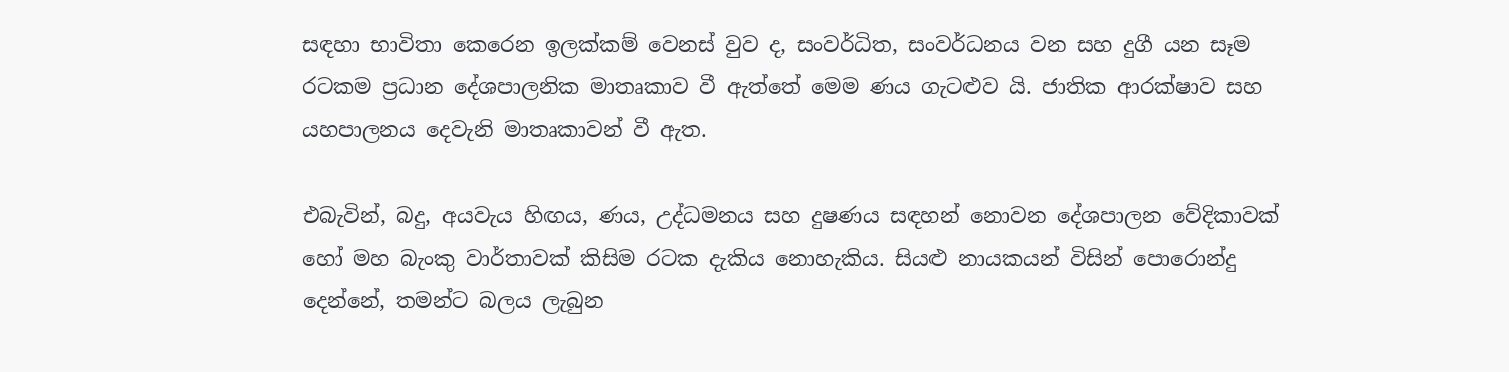සඳහා භාවිතා කෙරෙන ඉලක්කම් වෙනස් වුව ද, සංවර්ධිත, සංවර්ධනය වන සහ දුගී යන සෑම රටකම ප්‍රධාන දේශපාලනික මාතෘකාව වී ඇත්තේ මෙම ණය ගැටළුව යි. ජාතික ආරක්ෂාව සහ යහපාලනය දෙවැනි මාතෘකාවන් වී ඇත.

එබැවින්, බදු, අයවැය හිඟය, ණය, උද්ධමනය සහ දුෂණය සඳහන් නොවන දේශපාලන වේදිකාවක් හෝ මහ බැංකු වාර්තාවක් කිසිම රටක දැකිය නොහැකිය. සියළු නායකයන් විසින් පොරොන්දු දෙන්නේ, තමන්ට බලය ලැබුන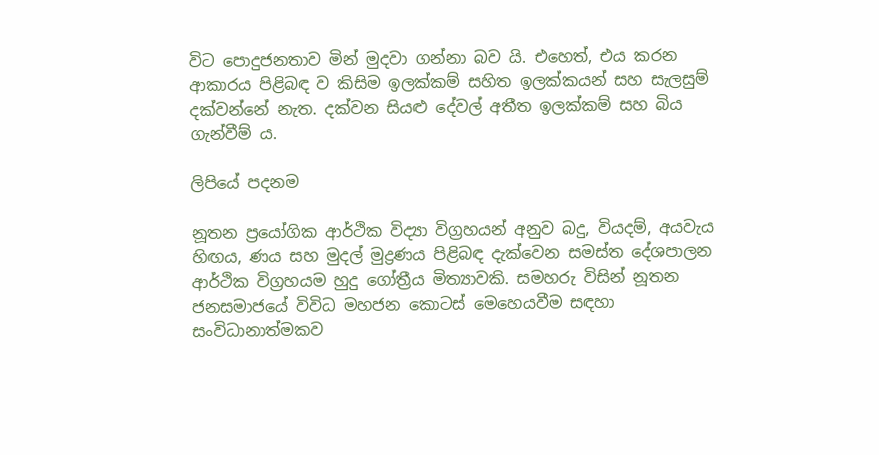විට පොදුජනතාව මින් මුදවා ගන්නා බව යි. එහෙත්, එය කරන ආකාරය පිළිබඳ ව කිසිම ඉලක්කම් සහිත ඉලක්කයන් සහ සැලසුම් දක්වන්නේ නැත. දක්වන සියළු දේවල් අතීත ඉලක්කම් සහ බිය ගැන්වීම් ය.

ලිපියේ පදනම

නූතන ප්‍රයෝගික ආර්ථික විද්‍යා විග්‍රහයන් අනුව බදු, වියදම්, අයවැය හිඟය, ණය සහ මුදල් මුද්‍රණය පිළිබඳ දැක්වෙන සමස්ත දේශපාලන ආර්ථික විග්‍රහයම හුදු ගෝත්‍රීය මිත්‍යාවකි. සමහරු විසින් නූතන ජනසමාජයේ විවිධ මහජන කොටස් මෙහෙයවීම සඳහා සංවිධානාත්මකව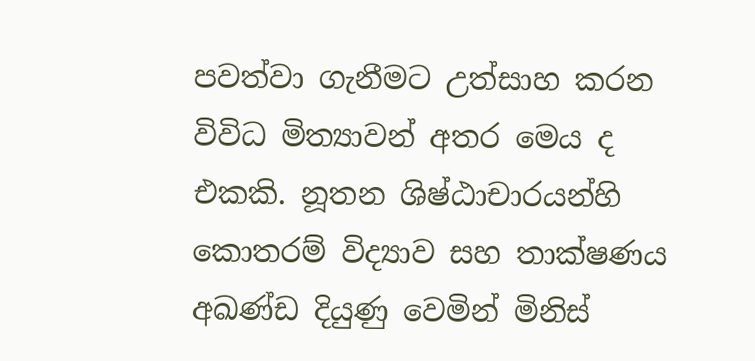පවත්වා ගැනීමට උත්සාහ කරන විවිධ මිත්‍යාවන් අතර මෙය ද එකකි. නූතන ශිෂ්ඨාචාරයන්හි කොතරම් විද්‍යාව සහ තාක්ෂණය අඛණ්ඩ දියුණු වෙමින් මිනිස්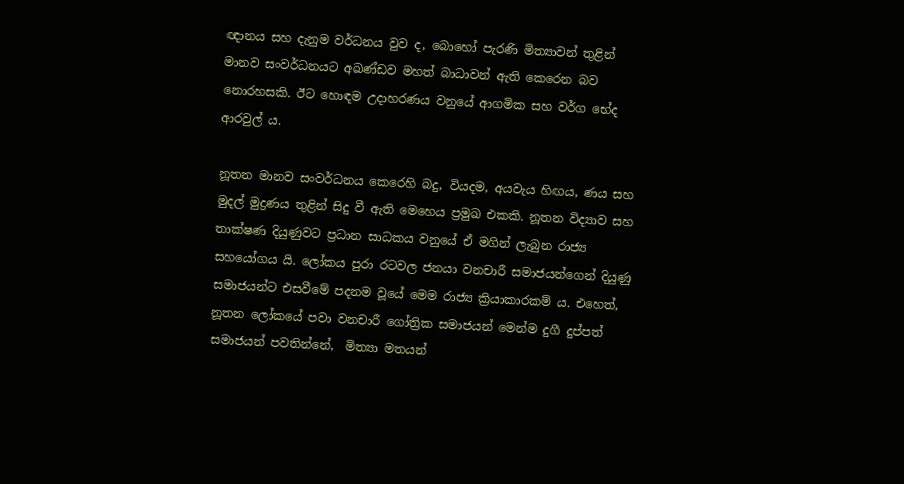ඥානය සහ දැනුම වර්ධනය වුව ද, බොහෝ පැරණි මිත්‍යාවන් තුළින් මානව සංවර්ධනයට අඛණ්ඩව මහත් බාධාවන් ඇති කෙරෙන බව නොරහසකි. ඊට හොඳම උදාහරණය වනුයේ ආගමික සහ වර්ග භේද ආරවුල් ය.

නූතන මානව සංවර්ධනය කෙරෙහි බදු, වියදම, අයවැය හිඟය, ණය සහ මුදල් මුද්‍රණය තුළින් සිදු වී ඇති මෙහෙය ප්‍රමුඛ එකකි. නූතන විද්‍යාව සහ තාක්ෂණ දියුණුවට ප්‍රධාන සාධකය වනුයේ ඒ මගින් ලැබුන රාජ්‍ය සහයෝගය යි. ලෝකය පුරා රටවල ජනයා වනචාරී සමාජයන්ගෙන් දියුණු සමාජයන්ට එසවීමේ පදනම වූයේ මෙම රාජ්‍ය ක්‍රියාකාරකම් ය. එහෙත්, නූතන ලෝකයේ පවා වනචාරී ගෝත්‍රික සමාජයන් මෙන්ම දුගී දුප්පත් සමාජයන් පවතින්නේ,  මිත්‍යා මතයන්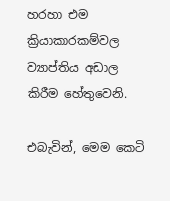හරහා එම ක්‍රියාකාරකම්වල ව්‍යාප්තිය අඩාල කිරීම හේතුවෙනි.

එබැවින්, මෙම කෙටි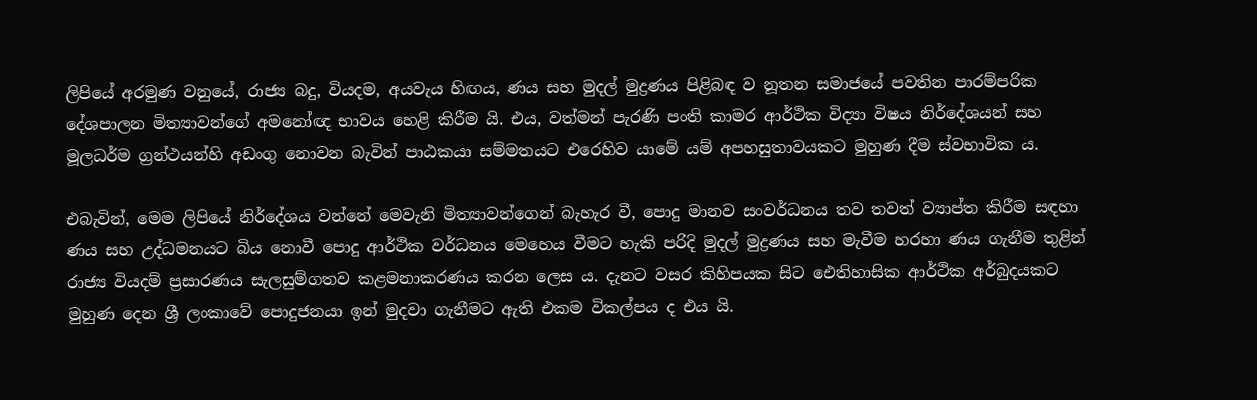ලිපියේ අරමුණ වනුයේ, රාජ්‍ය බදු, වියදම, අයවැය හිඟය, ණය සහ මුදල් මුද්‍රණය පිළිබඳ ව නූතන සමාජයේ පවතින පාරම්පරික දේශපාලන මිත්‍යාවන්ගේ අමනෝඥ භාවය හෙළි කිරීම යි. එය, වත්මන් පැරණි පංති කාමර ආර්ථික විද්‍යා විෂය නිර්දේශයන් සහ මූලධර්ම ග්‍රන්ථයන්හි අඩංගු නොවන බැවින් පාඨකයා සම්මතයට එරෙහිව යාමේ යම් අපහසුතාවයකට මුහුණ දීම ස්වභාවික ය.

එබැවින්, මෙම ලිපියේ නිර්දේශය වන්නේ මෙවැනි මිත්‍යාවන්ගෙන් බැහැර වී, පොදු මානව සංවර්ධනය තව තවත් ව්‍යාප්ත කිරීම සඳහා ණය සහ උද්ධමනයට බිය නොවී පොදු ආර්ථික වර්ධනය මෙහෙය වීමට හැකි පරිදි මුදල් මුද්‍රණය සහ මැවීම හරහා ණය ගැනීම තුළින් රාජ්‍ය වියදම් ප්‍රසාරණය සැලසුම්ගතව කළමනාකරණය කරන ලෙස ය. දැනට වසර කිහිපයක සිට ඓතිහාසික ආර්ථික අර්බුදයකට මුහුණ දෙන ශ්‍රී ලංකාවේ පොදුජනයා ඉන් මුදවා ගැනීමට ඇති එකම විකල්පය ද එය යි.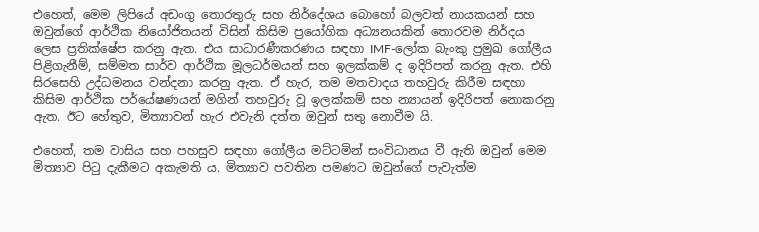එහෙත්, මෙම ලිපියේ අඩංගු තොරතුරු සහ නිර්දේශය බොහෝ බලවත් නායකයන් සහ ඔවුන්ගේ ආර්ථික නියෝජිතයන් විසින් කිසිම ප්‍රයෝගික අධ්‍යනයකින් තොරවම නිර්දය ලෙස ප්‍රතික්ෂේප කරනු ඇත. එය සාධාරණීකරණය සඳහා IMF-ලෝක බැංකු ප්‍රමුඛ ගෝලීය පිළිගැනීම්, සම්මත සාර්ව ආර්ථික මූලධර්මයන් සහ ඉලක්කම් ද ඉදිරිපත් කරනු ඇත. එහි සිරසෙහි උද්ධමනය වන්දනා කරනු ඇත. ඒ හැර, තම මතවාදය තහවුරු කිරීම සඳහා කිසිම ආර්ථික පර්යේෂණයන් මගින් තහවුරු වූ ඉලක්කම් සහ න්‍යායන් ඉදිරිපත් නොකරනු ඇත. ඊට හේතුව, මිත්‍යාවන් හැර එවැනි දත්ත ඔවුන් සතු නොවීම යි.

එහෙත්, තම වාසිය සහ පහසුව සඳහා ගෝලීය මට්ටමින් සංවිධානය වී ඇති ඔවුන් මෙම මිත්‍යාව පිටු දැකීමට අකැමති ය. මිත්‍යාව පවතින පමණට ඔවුන්ගේ පැවැත්ම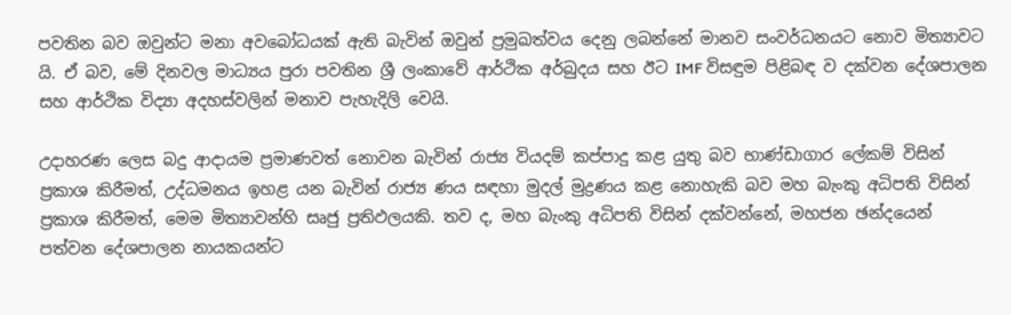පවතින බව ඔවුන්ට මනා අවබෝධයක් ඇති බැවින් ඔවුන් ප්‍රමුඛත්වය දෙනු ලබන්නේ මානව සංවර්ධනයට නොව මිත්‍යාවට යි. ඒ බව, මේ දිනවල මාධ්‍යය පුරා පවතින ශ්‍රී ලංකාවේ ආර්ථික අර්බුදය සහ ඊට IMF විසඳුම පිළිබඳ ව දක්වන දේශපාලන සහ ආර්ථික විද්‍යා අදහස්වලින් මනාව පැහැදිලි වෙයි.

උදාහරණ ලෙස බදු ආදායම ප්‍රමාණවත් නොවන බැවින් රාජ්‍ය වියදම් කප්පාදු කළ යුතු බව භාණ්ඩාගාර ලේකම් විසින් ප්‍රකාශ කිරීමත්, උද්ධමනය ඉහළ යන බැවින් රාජ්‍ය ණය සඳහා මුදල් මුද්‍රණය කළ නොහැකි බව මහ බැංකු අධිපති විසින් ප්‍රකාශ කිරීමත්, මෙම මිත්‍යාවන්හි සෘජු ප්‍රතිඵලයකි. තව ද, මහ බැංකු අධිපති විසින් දක්වන්නේ, මහජන ඡන්දයෙන් පත්වන දේශපාලන නායකයන්ට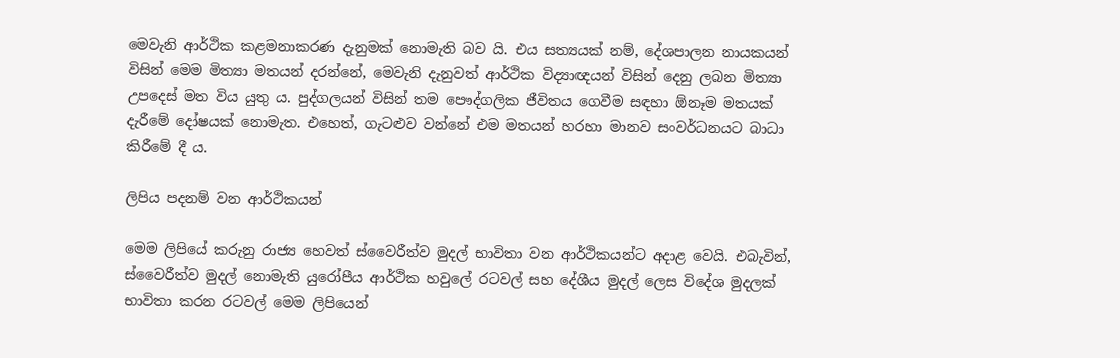මෙවැනි ආර්ථික කළමනාකරණ දැනුමක් නොමැති බව යි. එය සත්‍යයක් නම්, දේශපාලන නායකයන් විසින් මෙම මිත්‍යා මතයන් දරන්නේ, මෙවැනි දැනුවත් ආර්ථික විද්‍යාඥයන් විසින් දෙනු ලබන මිත්‍යා උපදෙස් මත විය යුතු ය. පුද්ගලයන් විසින් තම පෞද්ගලික ජීවිතය ගෙවීම සඳහා ඕනෑම මතයක් දැරීමේ දෝෂයක් නොමැත. එහෙත්, ගැටළුව වන්නේ එම මතයන් හරහා මානව සංවර්ධනයට බාධා කිරීමේ දී ය.

ලිපිය පදනම් වන ආර්ථිකයන්

මෙම ලිපියේ කරුනු රාජ්‍ය හෙවත් ස්වෛරීත්ව මුදල් භාවිතා වන ආර්ථිකයන්ට අදාළ වෙයි. එබැවින්, ස්වෛරීත්ව මුදල් නොමැති යුරෝපීය ආර්ථික හවුලේ රටවල් සහ දේශීය මුදල් ලෙස විදේශ මුදලක් භාවිතා කරන රටවල් මෙම ලිපියෙන්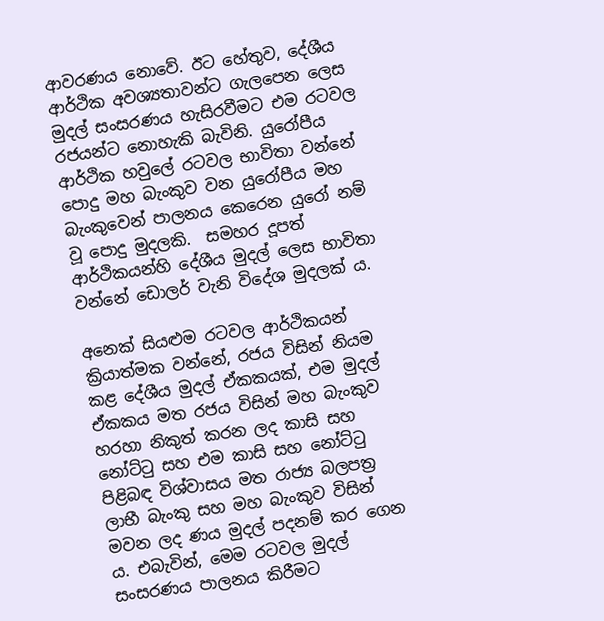ආවරණය නොවේ. ඊට හේතුව, දේශීය ආර්ථික අවශ්‍යතාවන්ට ගැලපෙන ලෙස මුදල් සංසරණය හැසිරවීමට එම රටවල රජයන්ට නොහැකි බැවිනි. යුරෝපීය ආර්ථික හවුලේ රටවල භාවිතා වන්නේ පොදු මහ බැංකුව වන යුරෝපීය මහ බැංකුවෙන් පාලනය කෙරෙන යුරෝ නම් වූ පොදු මුදලකි.  සමහර දූපත් ආර්ථිකයන්හි දේශීය මුදල් ලෙස භාවිතා වන්නේ ඩොලර් වැනි විදේශ මුදලක් ය.

අනෙක් සියළුම රටවල ආර්ථිකයන් ක්‍රියාත්මක වන්නේ, රජය විසින් නියම කළ දේශීය මුදල් ඒකකයක්, එම මුදල් ඒකකය මත රජය විසින් මහ බැංකුව හරහා නිකුත් කරන ලද කාසි සහ නෝට්ටු සහ එම කාසි සහ නෝට්ටු පිළිබඳ විශ්වාසය මත රාජ්‍ය බලපත්‍ර ලාභී බැංකු සහ මහ බැංකුව විසින් මවන ලද ණය මුදල් පදනම් කර ගෙන ය. එබැවින්, මෙම රටවල මුදල් සංසරණය පාලනය කිරීමට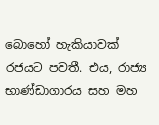බොහෝ හැකියාවක් රජයට පවතී. එය, රාජ්‍ය භාණ්ඩාගාරය සහ මහ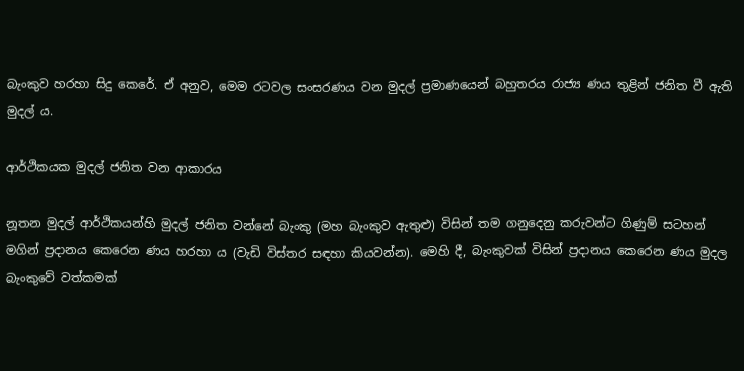බැංකුව හරහා සිදු කෙරේ. ඒ අනුව, මෙම රටවල සංසරණය වන මුදල් ප්‍රමාණයෙන් බහුතරය රාජ්‍ය ණය තුළින් ජනිත වී ඇති මුදල් ය.

ආර්ථිකයක මුදල් ජනිත වන ආකාරය

නූතන මුදල් ආර්ථිකයන්හි මුදල් ජනිත වන්නේ බැංකු (මහ බැංකුව ඇතුළු) විසින් තම ගනුදෙනු කරුවන්ට ගිණුම් සටහන් මගින් ප්‍රදානය කෙරෙන ණය හරහා ය (වැඩි විස්තර සඳහා කියවන්න). මෙහි දී, බැංකුවක් විසින් ප්‍රදානය කෙරෙන ණය මුදල බැංකුවේ වත්කමක්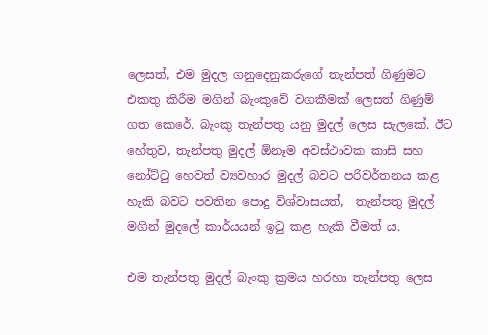ලෙසත්, එම මුදල ගනුදෙනුකරුගේ තැන්පත් ගිණුමට එකතු කිරීම මගින් බැංකුවේ වගකීමක් ලෙසත් ගිණුම් ගත කෙරේ. බැංකු තැන්පතු යනු මුදල් ලෙස සැලකේ. ඊට හේතුව, තැන්පතු මුදල් ඕනෑම අවස්ථාවක කාසි සහ නෝට්ටු හෙවත් ව්‍යවහාර මුදල් බවට පරිවර්තනය කළ හැකි බවට පවතින පොදු විශ්වාසයත්,  තැන්පතු මුදල් මගින් මුදලේ කාර්යයන් ඉටු කළ හැකි වීමත් ය.

එම තැන්පතු මුදල් බැංකු ක්‍රමය හරහා තැන්පතු ලෙස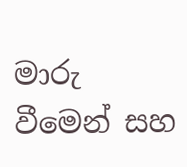මාරු වීමෙන් සහ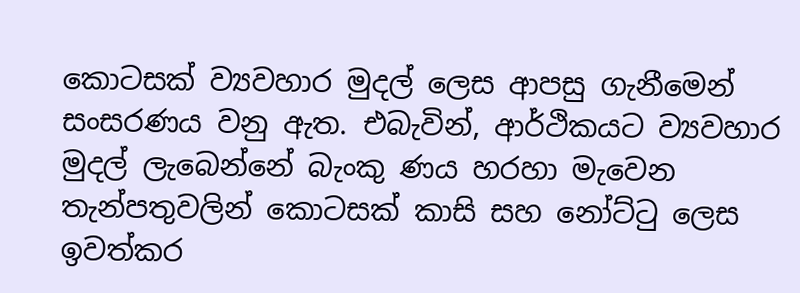කොටසක් ව්‍යවහාර මුදල් ලෙස ආපසු ගැනීමෙන් සංසරණය වනු ඇත. එබැවින්, ආර්ථිකයට ව්‍යවහාර මුදල් ලැබෙන්නේ බැංකු ණය හරහා මැවෙන තැන්පතුවලින් කොටසක් කාසි සහ නෝට්ටු ලෙස ඉවත්කර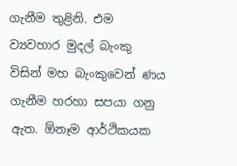ගැනීම තුළිනි. එම ව්‍යවහාර මුදල් බැංකු විසින් මහ බැංකුවෙන් ණය ගැනීම හරහා සපයා ගනු ඇත. ඕනෑම ආර්ථිකයක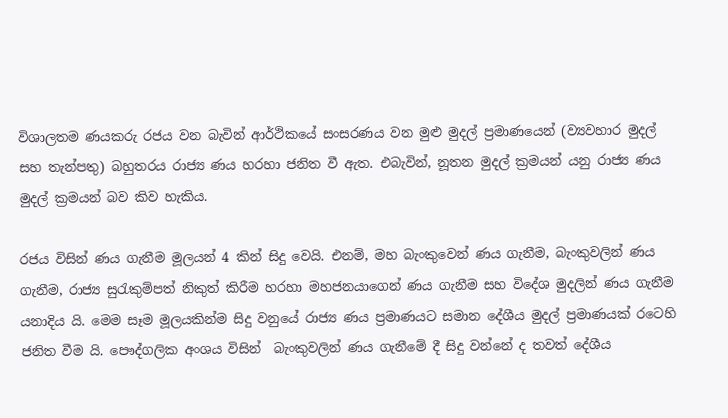විශාලතම ණයකරු රජය වන බැවින් ආර්ථිකයේ සංසරණය වන මුළු මුදල් ප්‍රමාණයෙන් (ව්‍යවහාර මුදල් සහ තැන්පතු) බහුතරය රාජ්‍ය ණය හරහා ජනිත වී ඇත. එබැවින්, නූතන මුදල් ක්‍රමයන් යනු රාජ්‍ය ණය මුදල් ක්‍රමයන් බව කිව හැකිය.

රජය විසින් ණය ගැනීම මූලයන් 4 කින් සිදු වෙයි. එනම්, මහ බැංකුවෙන් ණය ගැනීම, බැංකුවලින් ණය ගැනීම, රාජ්‍ය සුරැකුම්පත් නිකුත් කිරීම හරහා මහජනයාගෙන් ණය ගැනීම සහ විදේශ මුදලින් ණය ගැනීම යනාදිය යි. මෙම සෑම මූලයකින්ම සිදු වනුයේ රාජ්‍ය ණය ප්‍රමාණයට සමාන දේශීය මුදල් ප්‍රමාණයක් රටෙහි ජනිත වීම යි. පෞද්ගලික අංශය විසින්  බැංකුවලින් ණය ගැනීමේ දී සිදු වන්නේ ද තවත් දේශීය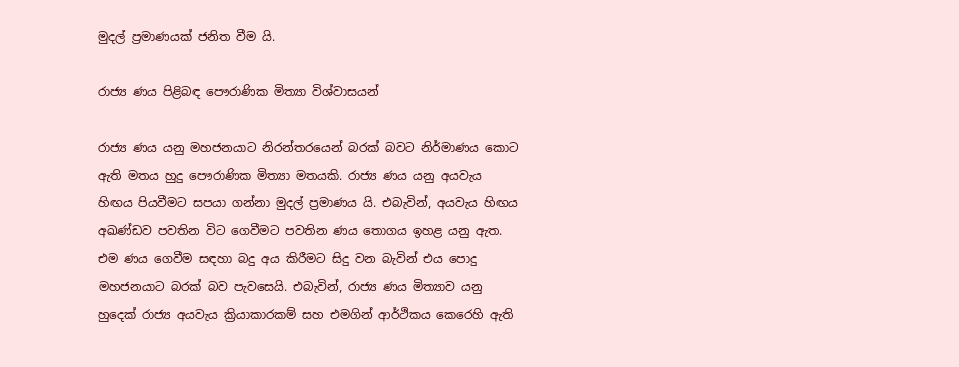මුදල් ප්‍රමාණයක් ජනිත වීම යි.

රාජ්‍ය ණය පිළිබඳ පෞරාණික මිත්‍යා විශ්වාසයන්

රාජ්‍ය ණය යනු මහජනයාට නිරන්තරයෙන් බරක් බවට නිර්මාණය කොට ඇති මතය හුදු පෞරාණික මිත්‍යා මතයකි. රාජ්‍ය ණය යනු අයවැය හිඟය පියවීමට සපයා ගන්නා මුදල් ප්‍රමාණය යි. එබැවින්, අයවැය හිඟය අඛණ්ඩව පවතින විට ගෙවීමට පවතින ණය තොගය ඉහළ යනු ඇත. එම ණය ගෙවීම සඳහා බදු අය කිරීමට සිදු වන බැවින් එය පොදු මහජනයාට බරක් බව පැවසෙයි. එබැවින්, රාජ්‍ය ණය මිත්‍යාව යනු හුදෙක් රාජ්‍ය අයවැය ක්‍රියාකාරකම් සහ එමගින් ආර්ථිකය කෙරෙහි ඇති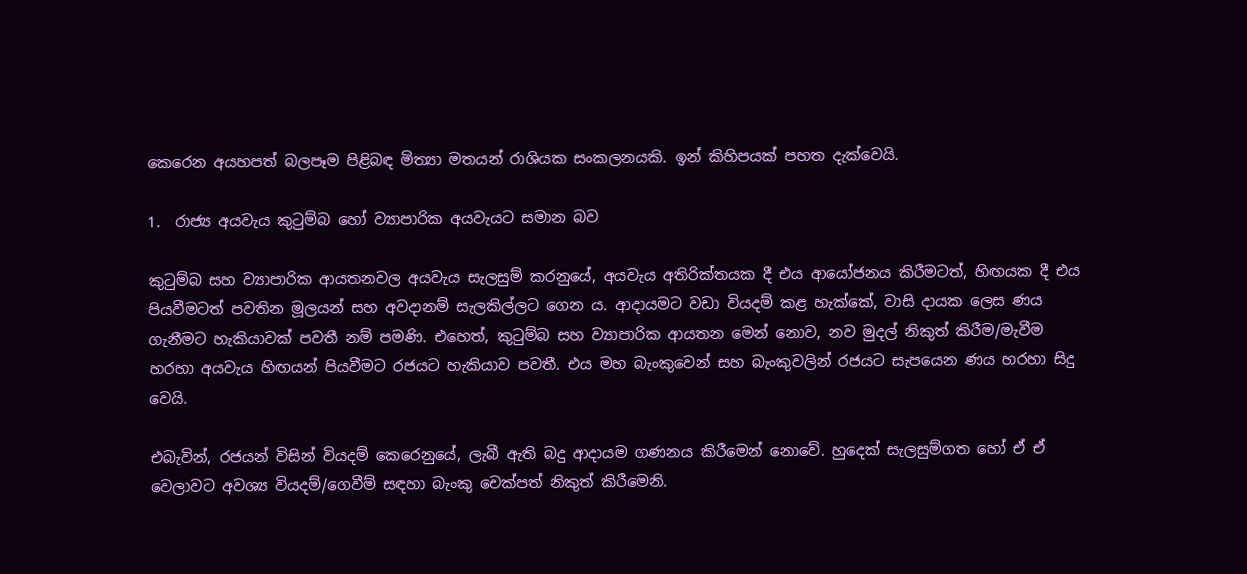කෙරෙන අයහපත් බලපෑම පිළිබඳ මිත්‍යා මතයන් රාශියක සංකලනයකි. ඉන් කිහිපයක් පහත දැක්වෙයි.

1.  රාජ්‍ය අයවැය කුටුම්බ හෝ ව්‍යාපාරික අයවැයට සමාන බව

කුටුම්බ සහ ව්‍යාපාරික ආයතනවල අයවැය සැලසුම් කරනුයේ, අයවැය අතිරික්තයක දී එය ආයෝජනය කිරීමටත්, හිඟයක දී එය පියවීමටත් පවතින මූලයන් සහ අවදානම් සැලකිල්ලට ගෙන ය. ආදායමට වඩා වියදම් කළ හැක්කේ, වාසි දායක ලෙස ණය ගැනීමට හැකියාවක් පවතී නම් පමණි. එහෙත්, කුටුම්බ සහ ව්‍යාපාරික ආයතන මෙන් නොව, නව මුදල් නිකුත් කිරීම/මැවීම  හරහා අයවැය හිඟයන් පියවීමට රජයට හැකියාව පවතී. එය මහ බැංකුවෙන් සහ බැංකුවලින් රජයට සැපයෙන ණය හරහා සිදු වෙයි.

එබැවින්, රජයන් විසින් වියදම් කෙරෙනුයේ, ලැබී ඇති බදු ආදායම ගණනය කිරීමෙන් නොවේ. හුදෙක් සැලසුම්ගත හෝ ඒ ඒ වෙලාවට අවශ්‍ය වියදම්/ගෙවීම් සඳහා බැංකු චෙක්පත් නිකුත් කිරීමෙනි.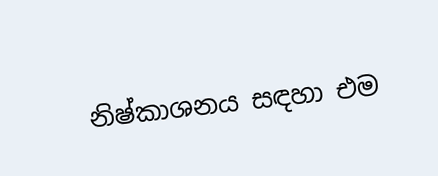නිෂ්කාශනය සඳහා එම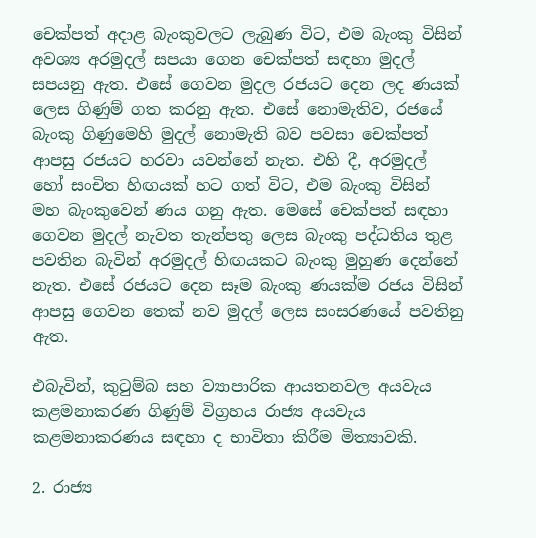චෙක්පත් අදාළ බැංකුවලට ලැබුණ විට, එම බැංකු විසින් අවශ්‍ය අරමුදල් සපයා ගෙන චෙක්පත් සඳහා මුදල් සපයනු ඇත. එසේ ගෙවන මුදල රජයට දෙන ලද ණයක් ලෙස ගිණුම් ගත කරනු ඇත. එසේ නොමැතිව, රජයේ බැංකු ගිණුමෙහි මුදල් නොමැති බව පවසා චෙක්පත් ආපසු රජයට හරවා යවන්නේ නැත. එහි දී, අරමුදල් හෝ සංචිත හිඟයක් හට ගත් විට, එම බැංකු විසින් මහ බැංකුවෙන් ණය ගනු ඇත. මෙසේ චෙක්පත් සඳහා ගෙවන මුදල් නැවත තැන්පතු ලෙස බැංකු පද්ධතිය තුළ පවතින බැවින් අරමුදල් හිඟයකට බැංකු මුහුණ දෙන්නේ නැත. එසේ රජයට දෙන සෑම බැංකු ණයක්ම රජය විසින් ආපසු ගෙවන තෙක් නව මුදල් ලෙස සංසරණයේ පවතිනු ඇත.

එබැවින්, කුටුම්බ සහ ව්‍යාපාරික ආයතනවල අයවැය කළමනාකරණ ගිණුම් විග්‍රහය රාජ්‍ය අයවැය කළමනාකරණය සඳහා ද භාවිතා කිරීම මිත්‍යාවකි.

2. රාජ්‍ය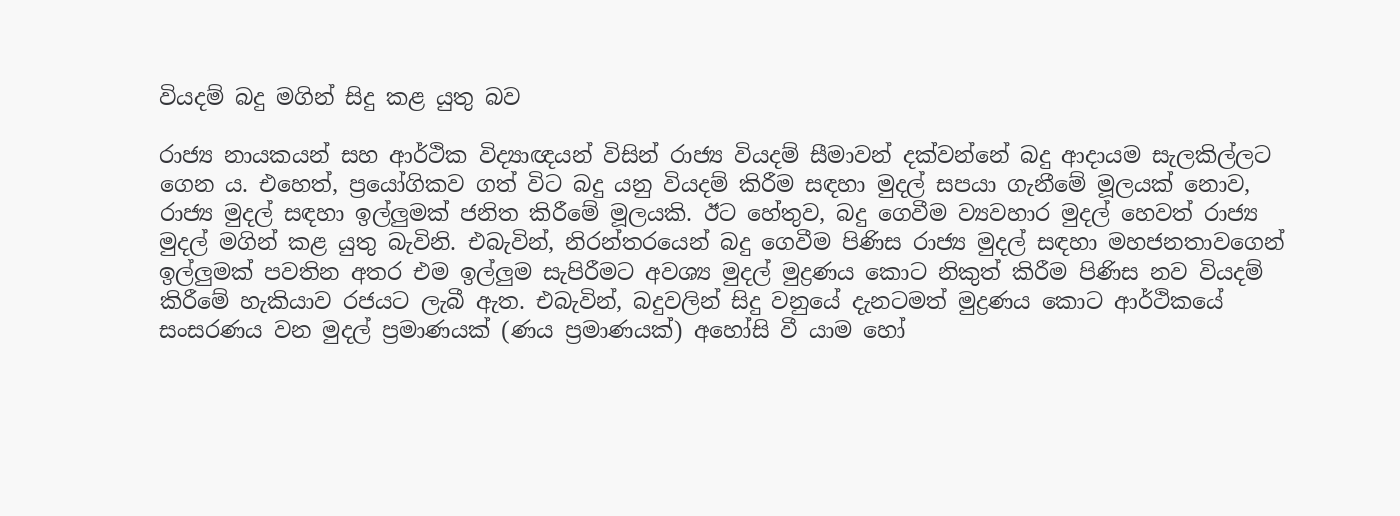වියදම් බදු මගින් සිදු කළ යුතු බව

රාජ්‍ය නායකයන් සහ ආර්ථික විද්‍යාඥයන් විසින් රාජ්‍ය වියදම් සීමාවන් දක්වන්නේ බදු ආදායම සැලකිල්ලට ගෙන ය. එහෙත්, ප්‍රයෝගිකව ගත් විට බදු යනු වියදම් කිරීම සඳහා මුදල් සපයා ගැනීමේ මූලයක් නොව, රාජ්‍ය මුදල් සඳහා ඉල්ලුමක් ජනිත කිරීමේ මූලයකි. ඊට හේතුව, බදු ගෙවීම ව්‍යවහාර මුදල් හෙවත් රාජ්‍ය මුදල් මගින් කළ යුතු බැවිනි. එබැවින්, නිරන්තරයෙන් බදු ගෙවීම පිණිස රාජ්‍ය මුදල් සඳහා මහජනතාවගෙන් ඉල්ලුමක් පවතින අතර එම ඉල්ලුම සැපිරීමට අවශ්‍ය මුදල් මුද්‍රණය කොට නිකුත් කිරීම පිණිස නව වියදම් කිරීමේ හැකියාව රජයට ලැබී ඇත. එබැවින්, බදුවලින් සිදු වනුයේ දැනටමත් මුද්‍රණය කොට ආර්ථිකයේ සංසරණය වන මුදල් ප්‍රමාණයක් (ණය ප්‍රමාණයක්) අහෝසි වී යාම හෝ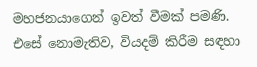මහජනයාගෙන් ඉවත් වීමක් පමණි. එසේ නොමැතිව, වියදම් කිරීම සඳහා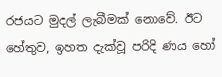රජයට මුදල් ලැබීමක් නොවේ. ඊට හේතුව, ඉහත දැක්වූ පරිදි ණය හෝ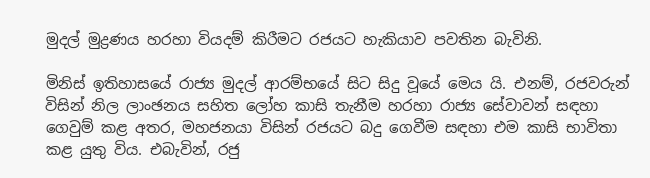මුදල් මුද්‍රණය හරහා වියදම් කිරීමට රජයට හැකියාව පවතින බැවිනි.

මිනිස් ඉතිහාසයේ රාජ්‍ය මුදල් ආරම්භයේ සිට සිදු වූයේ මෙය යි. එනම්, රජවරුන් විසින් නිල ලාංඡනය සහිත ලෝහ කාසි තැනීම හරහා රාජ්‍ය සේවාවන් සඳහා ගෙවුම් කළ අතර, මහජනයා විසින් රජයට බදු ගෙවීම සඳහා එම කාසි භාවිතා කළ යුතු විය. එබැවින්, රජු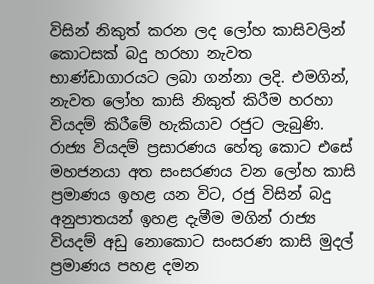විසින් නිකුත් කරන ලද ලෝහ කාසිවලින් කොටසක් බදු හරහා නැවත භාණ්ඩාගාරයට ලබා ගන්නා ලදි. එමගින්, නැවත ලෝහ කාසි නිකුත් කිරීම හරහා වියදම් කිරීමේ හැකියාව රජුට ලැබුණි. රාජ්‍ය වියදම් ප්‍රසාරණය හේතු කොට එසේ මහජනයා අත සංසරණය වන ලෝහ කාසි ප්‍රමාණය ඉහළ යන විට, රජු විසින් බදු අනුපාතයන් ඉහළ දැමීම මගින් රාජ්‍ය වියදම් අඩු නොකොට සංසරණ කාසි මුදල් ප්‍රමාණය පහළ දමන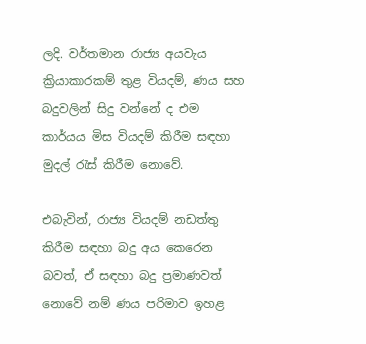ලදි. වර්තමාන රාජ්‍ය අයවැය ක්‍රියාකාරකම් තුළ වියදම්, ණය සහ බදුවලින් සිදු වන්නේ ද එම කාර්යය මිස වියදම් කිරීම සඳහා මුදල් රැස් කිරීම නොවේ.

එබැවින්, රාජ්‍ය වියදම් නඩත්තු කිරීම සඳහා බදු අය කෙරෙන බවත්, ඒ සඳහා බදු ප්‍රමාණවත් නොවේ නම් ණය පරිමාව ඉහළ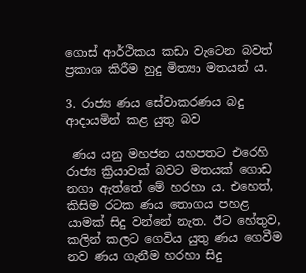ගොස් ආර්ථිකය කඩා වැටෙන බවත් ප්‍රකාශ කිරීම හුදු මිත්‍යා මතයන් ය.

3. රාජ්‍ය ණය සේවාකරණය බදු ආදායමින් කළ යුතු බව

 ණය යනු මහජන යහපතට එරෙහි රාජ්‍ය ක්‍රියාවක් බවට මතයක් ගොඩ නගා ඇත්තේ මේ හරහා ය. එහෙත්, කිසිම රටක ණය තොගය පහළ යාමක් සිදු වන්නේ නැත. ඊට හේතුව, කලින් කලට ගෙවිය යුතු ණය ගෙවීම නව ණය ගැනීම හරහා සිදු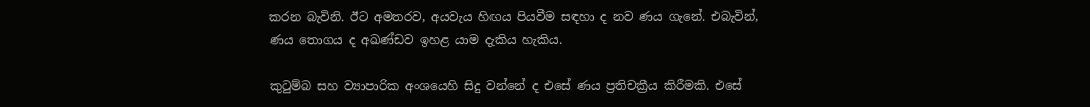කරන බැවිනි. ඊට අමතරව, අයවැය හිඟය පියවීම සඳහා ද නව ණය ගැනේ. එබැවින්, ණය තොගය ද අඛණ්ඩව ඉහළ යාම දැකිය හැකිය.

කුටුම්බ සහ ව්‍යාපාරික අංශයෙහි සිදු වන්නේ ද එසේ ණය ප්‍රතිචක්‍රීය කිරීමකි. එසේ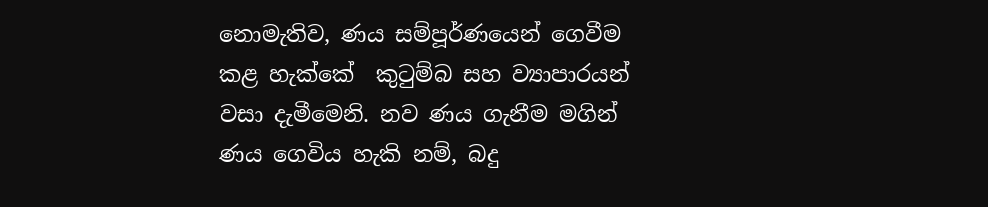නොමැතිව, ණය සම්පූර්ණයෙන් ගෙවීම කළ හැක්කේ  කුටුම්බ සහ ව්‍යාපාරයන් වසා දැමීමෙනි. නව ණය ගැනීම මගින් ණය ගෙවිය හැකි නම්, බදු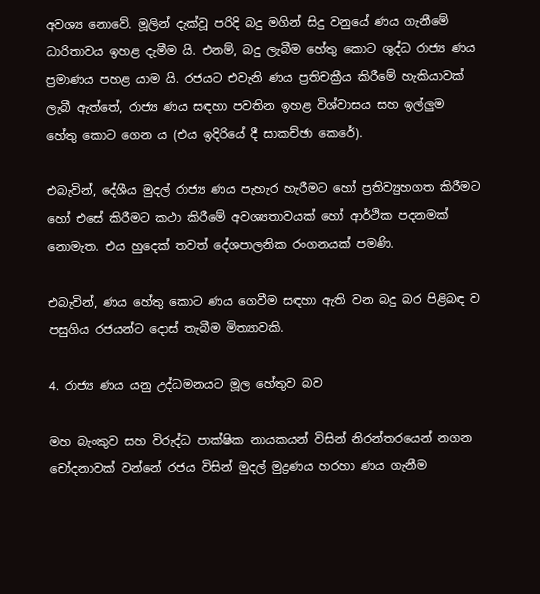අවශ්‍ය නොවේ. මූලින් දැක්වූ පරිදි බදු මගින් සිදු වනුයේ ණය ගැනීමේ ධාරිතාවය ඉහළ දැමීම යි. එනම්, බදු ලැබීම හේතු කොට ශුද්ධ රාජ්‍ය ණය ප්‍රමාණය පහළ යාම යි. රජයට එවැනි ණය ප්‍රතිචක්‍රීය කිරීමේ හැකියාවක් ලැබී ඇත්තේ, රාජ්‍ය ණය සඳහා පවතින ඉහළ විශ්වාසය සහ ඉල්ලුම හේතු කොට ගෙන ය (එය ඉදිරියේ දී සාකච්ඡා කෙරේ).

එබැවින්, දේශීය මුදල් රාජ්‍ය ණය පැහැර හැරීමට හෝ ප්‍රතිව්‍යුහගත කිරීමට හෝ එසේ කිරීමට කථා කිරීමේ අවශ්‍යතාවයක් හෝ ආර්ථික පදනමක් නොමැත. එය හුදෙක් තවත් දේශපාලනික රංගනයක් පමණි.

එබැවින්, ණය හේතු කොට ණය ගෙවීම සඳහා ඇති වන බදු බර පිළිබඳ ව පසුගිය රජයන්ට දොස් තැබීම මිත්‍යාවකි.

4. රාජ්‍ය ණය යනු උද්ධමනයට මූල හේතුව බව

මහ බැංකුව සහ විරුද්ධ පාක්ෂික නායකයන් විසින් නිරන්තරයෙන් නගන චෝදනාවක් වන්නේ රජය විසින් මුදල් මුද්‍රණය හරහා ණය ගැනීම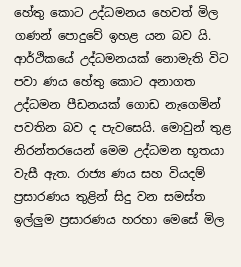හේතු කොට උද්ධමනය හෙවත් මිල ගණන් පොදුවේ ඉහළ යන බව යි. ආර්ථිකයේ උද්ධමනයක් නොමැති විට පවා ණය හේතු කොට අනාගත උද්ධමන පීඩනයක් ගොඩ නැගෙමින් පවතින බව ද පැවසෙයි. මොවුන් තුළ නිරන්තරයෙන් මෙම උද්ධමන භූතයා වැසී ඇත. රාජ්‍ය ණය සහ වියදම් ප්‍රසාරණය තුළින් සිදු වන සමස්ත ඉල්ලුම ප්‍රසාරණය හරහා මෙසේ මිල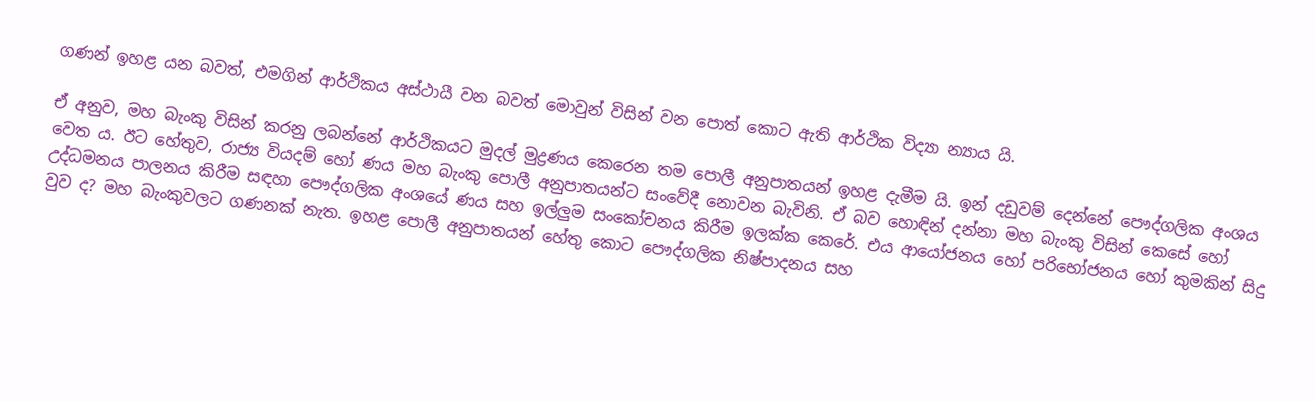ගණන් ඉහළ යන බවත්, එමගින් ආර්ථිකය අස්ථායී වන බවත් මොවුන් විසින් වන පොත් කොට ඇති ආර්ථික විද්‍යා න්‍යාය යි.

ඒ අනුව, මහ බැංකු විසින් කරනු ලබන්නේ ආර්ථිකයට මුදල් මුද්‍රණය කෙරෙන තම පොලී අනුපාතයන් ඉහළ දැමීම යි. ඉන් දඩුවම් දෙන්නේ පෞද්ගලික අංශය වෙත ය. ඊට හේතුව, රාජ්‍ය වියදම් හෝ ණය මහ බැංකු පොලී අනුපාතයන්ට සංවේදී නොවන බැවිනි. ඒ බව හොඳින් දන්නා මහ බැංකු විසින් කෙසේ හෝ උද්ධමනය පාලනය කිරීම සඳහා පෞද්ගලික අංශයේ ණය සහ ඉල්ලුම සංකෝචනය කිරීම ඉලක්ක කෙරේ. එය ආයෝජනය හෝ පරිභෝජනය හෝ කුමකින් සිදු වුව ද? මහ බැංකුවලට ගණනක් නැත. ඉහළ පොලී අනුපාතයන් හේතු කොට පෞද්ගලික නිෂ්පාදනය සහ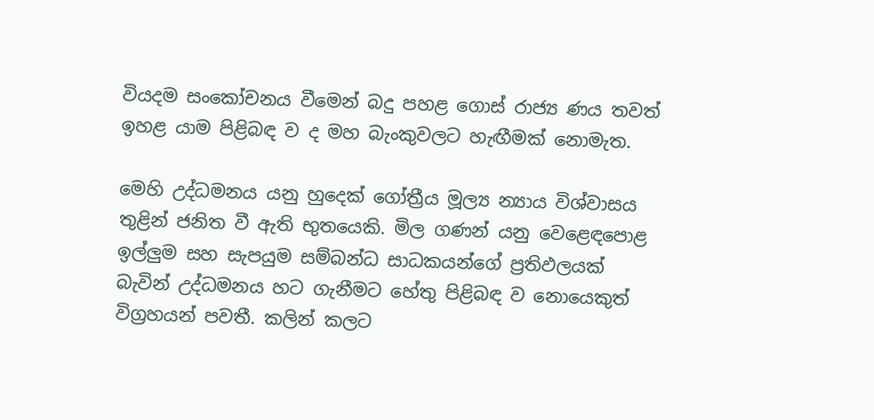වියදම සංකෝචනය වීමෙන් බදු පහළ ගොස් රාජ්‍ය ණය තවත් ඉහළ යාම පිළිබඳ ව ද මහ බැංකුවලට හැඟීමක් නොමැත.

මෙහි උද්ධමනය යනු හුදෙක් ගෝත්‍රීය මූල්‍ය න්‍යාය විශ්වාසය තුළින් ජනිත වී ඇති භුතයෙකි. මිල ගණන් යනු වෙළෙඳපොළ ඉල්ලුම සහ සැපයුම සම්බන්ධ සාධකයන්ගේ ප්‍රතිඵලයක් බැවින් උද්ධමනය හට ගැනීමට හේතු පිළිබඳ ව නොයෙකුත් විග්‍රහයන් පවතී. කලින් කලට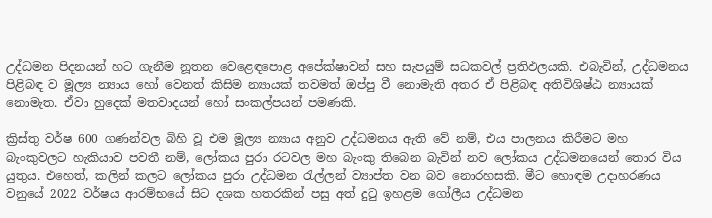උද්ධමන පිදනයන් හට ගැනීම නූතන වෙළෙඳපොළ අපේක්ෂාවන් සහ සැපයුම් සධකවල් ප්‍රතිඵලයකි. එබැවින්, උද්ධමනය පිළිබඳ ව මූල්‍ය න්‍යාය හෝ වෙනත් කිසිම න්‍යායක් තවමත් ඔප්පු වී නොමැති අතර ඒ පිළිබඳ අතිවිශිෂ්ඨ න්‍යායක් නොමැත. ඒවා හුදෙක් මතවාදයන් හෝ සංකල්පයන් පමණකි.

ක්‍රිස්තු වර්ෂ 600 ගණන්වල බිහි වූ එම මූල්‍ය න්‍යාය අනුව උද්ධමනය ඇති වේ නම්, එය පාලනය කිරීමට මහ බැංකුවලට හැකියාව පවතී නම්, ලෝකය පුරා රටවල මහ බැංකු තිබෙන බැවින් නව ලෝකය උද්ධමනයෙන් තොර විය යුතුය. එහෙත්, කලින් කලට ලෝකය පුරා උද්ධමන රැල්ලන් ව්‍යාප්ත වන බව නොරහසකි. මීට හොඳම උදාහරණය වනුයේ 2022 වර්ෂය ආරම්භයේ සිට දශක හතරකින් පසු අත් දුටු ඉහළම ගෝලීය උද්ධමන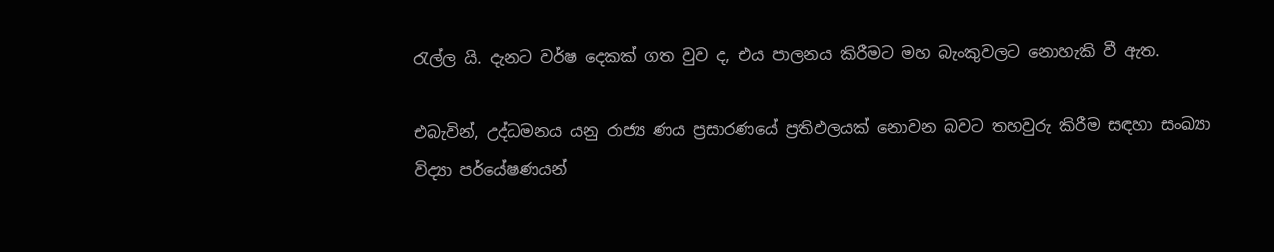රැල්ල යි. දැනට වර්ෂ දෙකක් ගත වුව ද, එය පාලනය කිරීමට මහ බැංකුවලට නොහැකි වී ඇත.

එබැවින්, උද්ධමනය යනු රාජ්‍ය ණය ප්‍රසාරණයේ ප්‍රතිඵලයක් නොවන බවට තහවුරු කිරීම සඳහා සංඛ්‍යා විද්‍යා පර්යේෂණයන්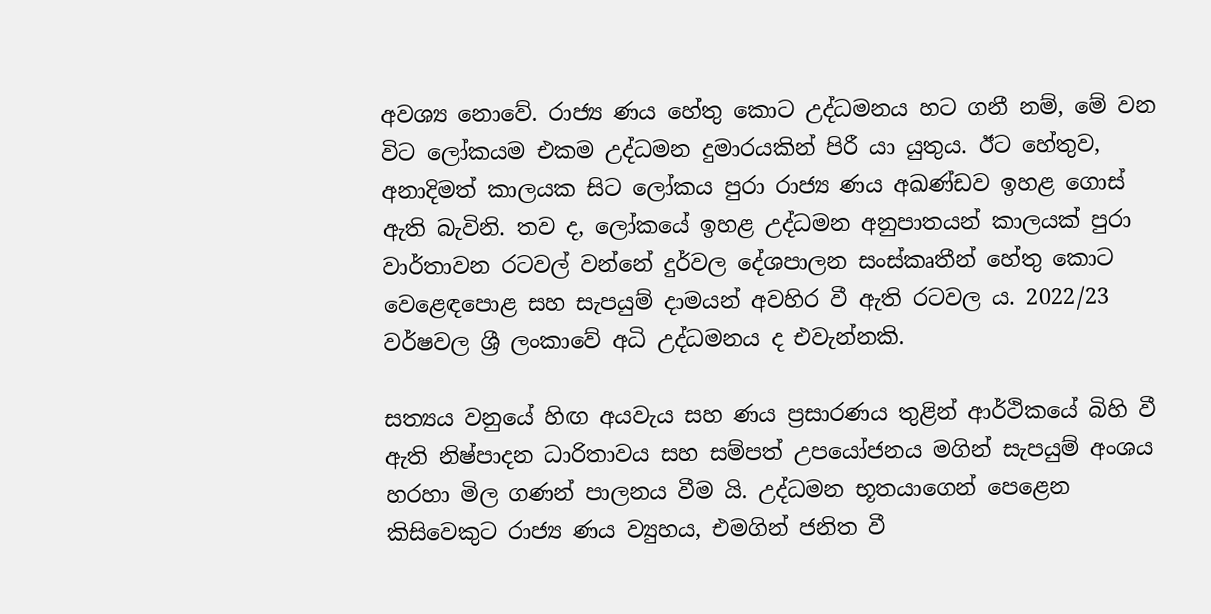අවශ්‍ය නොවේ. රාජ්‍ය ණය හේතු කොට උද්ධමනය හට ගනී නම්, මේ වන විට ලෝකයම එකම උද්ධමන දුමාරයකින් පිරී යා යුතුය. ඊට හේතුව, අනාදිමත් කාලයක සිට ලෝකය පුරා රාජ්‍ය ණය අඛණ්ඩව ඉහළ ගොස් ඇති බැවිනි. තව ද, ලෝකයේ ඉහළ උද්ධමන අනුපාතයන් කාලයක් පුරා වාර්තාවන රටවල් වන්නේ දුර්වල දේශපාලන සංස්කෘතීන් හේතු කොට වෙළෙඳපොළ සහ සැපයුම් දාමයන් අවහිර වී ඇති රටවල ය. 2022/23 වර්ෂවල ශ්‍රී ලංකාවේ අධි උද්ධමනය ද එවැන්නකි.

සත්‍යය වනුයේ හිඟ අයවැය සහ ණය ප්‍රසාරණය තුළින් ආර්ථිකයේ බිහි වී ඇති නිෂ්පාදන ධාරිතාවය සහ සම්පත් උපයෝජනය මගින් සැපයුම් අංශය හරහා මිල ගණන් පාලනය වීම යි. උද්ධමන භූතයාගෙන් පෙළෙන කිසිවෙකුට රාජ්‍ය ණය ව්‍යුහය, එමගින් ජනිත වී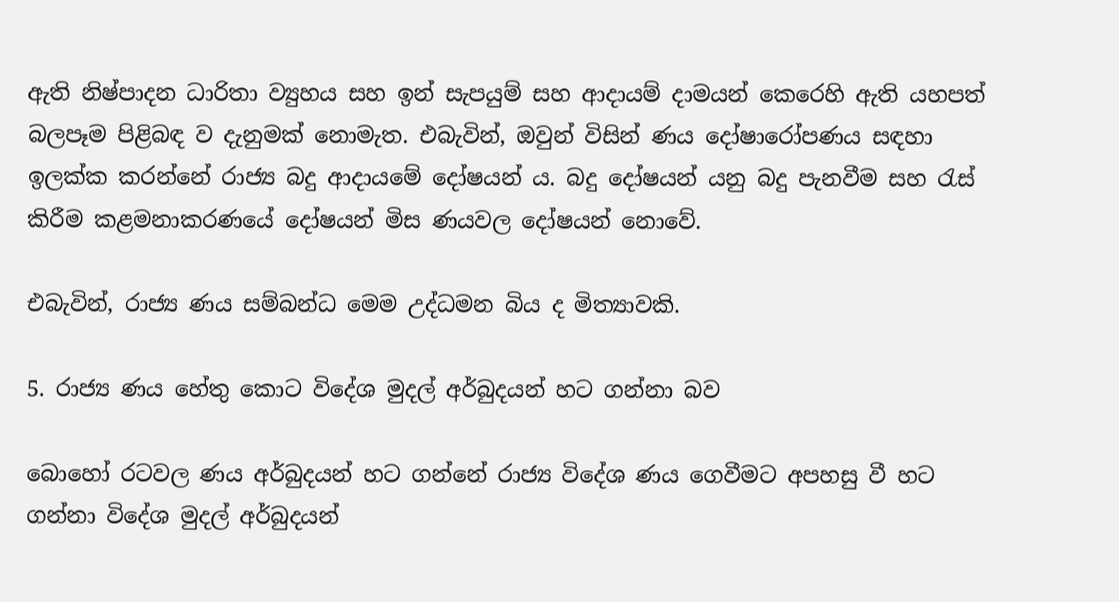ඇති නිෂ්පාදන ධාරිතා ව්‍යුහය සහ ඉන් සැපයුම් සහ ආදායම් දාමයන් කෙරෙහි ඇති යහපත් බලපෑම පිළිබඳ ව දැනුමක් නොමැත. එබැවින්, ඔවුන් විසින් ණය දෝෂාරෝපණය සඳහා ඉලක්ක කරන්නේ රාජ්‍ය බදු ආදායමේ දෝෂයන් ය. බදු දෝෂයන් යනු බදු පැනවීම සහ රැස් කිරීම කළමනාකරණයේ දෝෂයන් මිස ණයවල දෝෂයන් නොවේ.

එබැවින්, රාජ්‍ය ණය සම්බන්ධ මෙම උද්ධමන බිය ද මිත්‍යාවකි.

5. රාජ්‍ය ණය හේතු කොට විදේශ මුදල් අර්බුදයන් හට ගන්නා බව

බොහෝ රටවල ණය අර්බුදයන් හට ගන්නේ රාජ්‍ය විදේශ ණය ගෙවීමට අපහසු වී හට ගන්නා විදේශ මුදල් අර්බුදයන්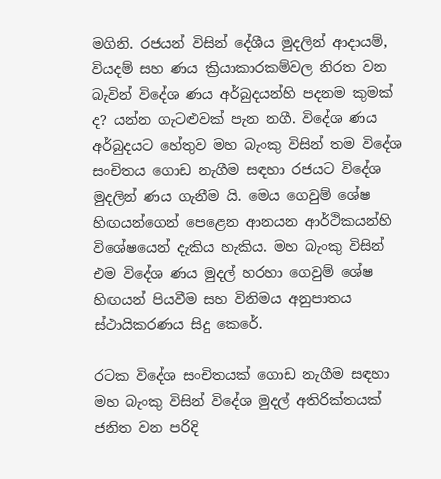මගිනි. රජයන් විසින් දේශීය මුදලින් ආදායම්, වියදම් සහ ණය ක්‍රියාකාරකම්වල නිරත වන බැවින් විදේශ ණය අර්බුදයන්හි පදනම කුමක් ද? යන්න ගැටළුවක් පැන නගී. විදේශ ණය අර්බුදයට හේතුව මහ බැංකු විසින් තම විදේශ සංචිතය ගොඩ නැගීම සඳහා රජයට විදේශ මුදලින් ණය ගැනීම යි. මෙය ගෙවුම් ශේෂ හිඟයන්ගෙන් පෙළෙන ආනයන ආර්ථිකයන්හි විශේෂයෙන් දැකිය හැකිය. මහ බැංකු විසින් එම විදේශ ණය මුදල් හරහා ගෙවුම් ශේෂ හිඟයන් පියවීම සහ විනිමය අනුපාතය ස්ථායිකරණය සිදු කෙරේ.

රටක විදේශ සංචිතයක් ගොඩ නැගීම සඳහා මහ බැංකු විසින් විදේශ මුදල් අතිරික්තයක් ජනිත වන පරිදි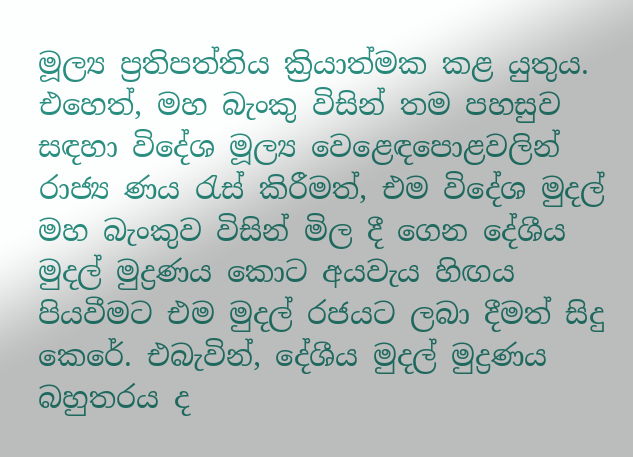මූල්‍ය ප්‍රතිපත්තිය ක්‍රියාත්මක කළ යුතුය. එහෙත්, මහ බැංකු විසින් තම පහසුව සඳහා විදේශ මූල්‍ය වෙළෙඳපොළවලින් රාජ්‍ය ණය රැස් කිරීමත්, එම විදේශ මුදල් මහ බැංකුව විසින් මිල දී ගෙන දේශීය මුදල් මුද්‍රණය කොට අයවැය හිඟය පියවීමට එම මුදල් රජයට ලබා දීමත් සිදු කෙරේ. එබැවින්, දේශීය මුදල් මුද්‍රණය බහුතරය ද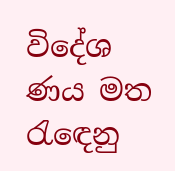විදේශ ණය මත රැඳෙනු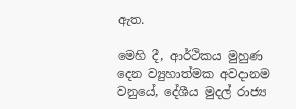ඇත.

මෙහි දී, ආර්ථිකය මුහුණ දෙන ව්‍යුහාත්මක අවදානම වනුයේ, දේශීය මුදල් රාජ්‍ය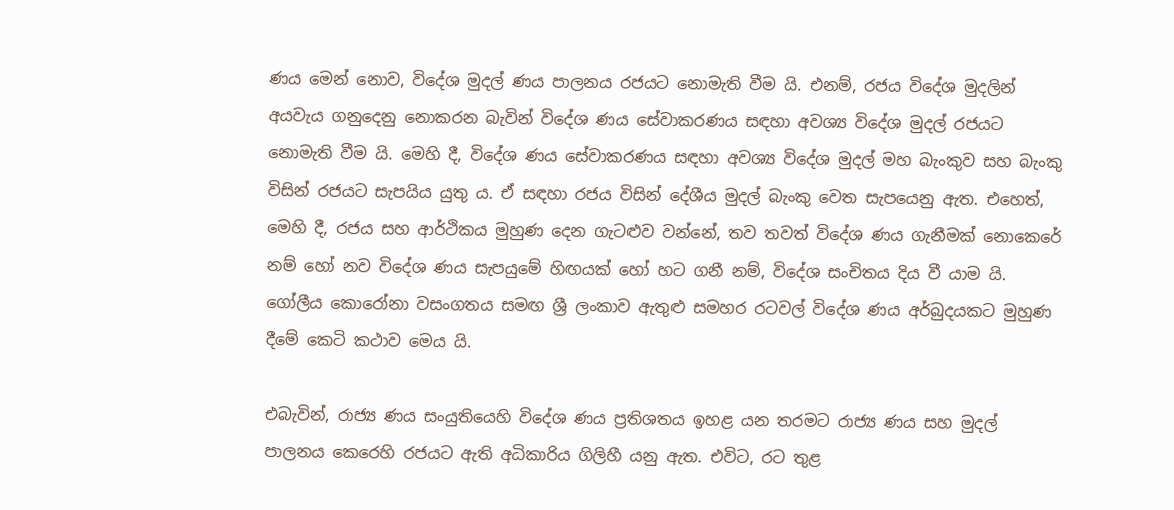ණය මෙන් නොව, විදේශ මුදල් ණය පාලනය රජයට නොමැති වීම යි. එනම්, රජය විදේශ මුදලින් අයවැය ගනුදෙනු නොකරන බැවින් විදේශ ණය සේවාකරණය සඳහා අවශ්‍ය විදේශ මුදල් රජයට නොමැති වීම යි. මෙහි දී, විදේශ ණය සේවාකරණය සඳහා අවශ්‍ය විදේශ මුදල් මහ බැංකුව සහ බැංකු විසින් රජයට සැපයිය යුතු ය. ඒ සඳහා රජය විසින් දේශීය මුදල් බැංකු වෙත සැපයෙනු ඇත. එහෙත්, මෙහි දී, රජය සහ ආර්ථිකය මුහුණ දෙන ගැටළුව වන්නේ, තව තවත් විදේශ ණය ගැනීමක් නොකෙරේ නම් හෝ නව විදේශ ණය සැපයුමේ හිඟයක් හෝ හට ගනී නම්, විදේශ සංචිතය දිය වී යාම යි. ගෝලීය කොරෝනා වසංගතය සමඟ ශ්‍රී ලංකාව ඇතුළු සමහර රටවල් විදේශ ණය අර්බුදයකට මුහුණ දීමේ කෙටි කථාව මෙය යි.

එබැවින්, රාජ්‍ය ණය සංයුතියෙහි විදේශ ණය ප්‍රතිශතය ඉහළ යන තරමට රාජ්‍ය ණය සහ මුදල් පාලනය කෙරෙහි රජයට ඇති අධිකාරිය ගිලිහී යනු ඇත. එවිට, රට තුළ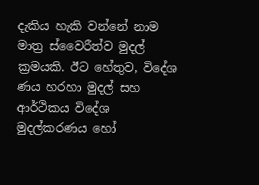දැකිය හැකි වන්නේ නාම මාත්‍ර ස්වෛරීත්ව මුදල් ක්‍රමයකි. ඊට හේතුව, විදේශ ණය හරහා මුදල් සහ ආර්ථිකය විදේශ මුදල්කරණය හෝ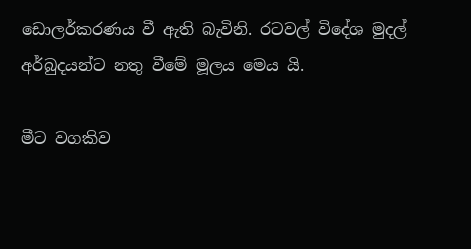ඩොලර්කරණය වී ඇති බැවිනි. රටවල් විදේශ මුදල් අර්බුදයන්ට නතු වීමේ මූලය මෙය යි.

මීට වගකිව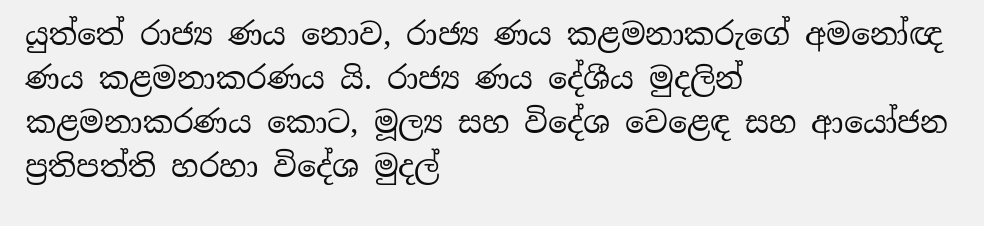යුත්තේ රාජ්‍ය ණය නොව, රාජ්‍ය ණය කළමනාකරුගේ අමනෝඥ ණය කළමනාකරණය යි. රාජ්‍ය ණය දේශීය මුදලින් කළමනාකරණය කොට, මූල්‍ය සහ විදේශ වෙළෙඳ සහ ආයෝජන ප්‍රතිපත්ති හරහා විදේශ මුදල්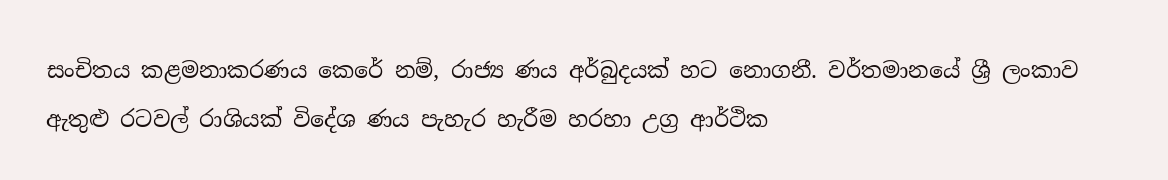සංචිතය කළමනාකරණය කෙරේ නම්, රාජ්‍ය ණය අර්බුදයක් හට නොගනී. වර්තමානයේ ශ්‍රී ලංකාව ඇතුළු රටවල් රාශියක් විදේශ ණය පැහැර හැරීම හරහා උග්‍ර ආර්ථික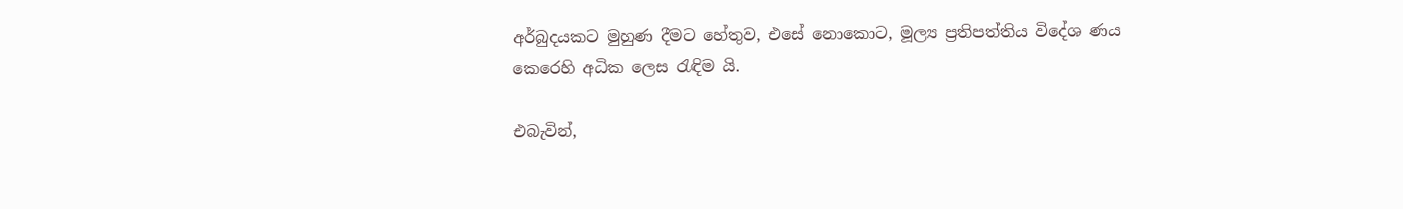අර්බුදයකට මුහුණ දීමට හේතුව, එසේ නොකොට, මූල්‍ය ප්‍රතිපත්තිය විදේශ ණය කෙරෙහි අධික ලෙස රැඳිම යි.

එබැවින්,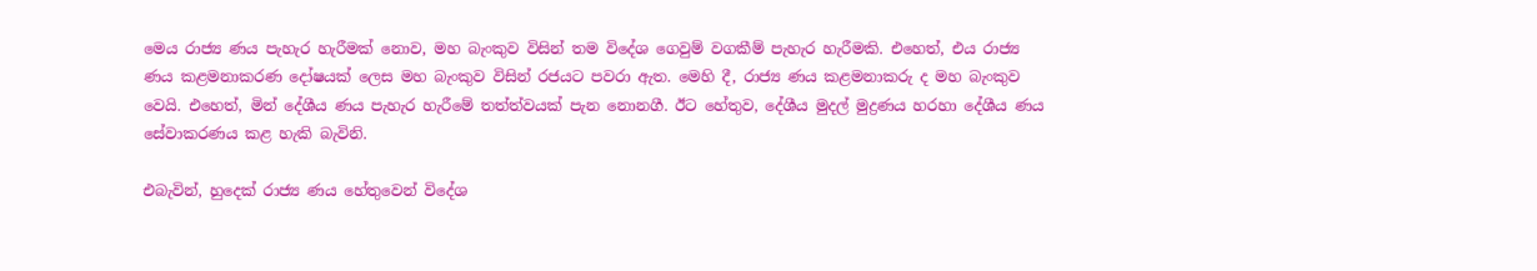මෙය රාජ්‍ය ණය පැහැර හැරීමක් නොව, මහ බැංකුව විසින් තම විදේශ ගෙවුම් වගකීම් පැහැර හැරීමකි. එහෙත්, එය රාජ්‍ය ණය කළමනාකරණ දෝෂයක් ලෙස මහ බැංකුව විසින් රජයට පවරා ඇත. මෙහි දී, රාජ්‍ය ණය කළමනාකරු ද මහ බැංකුව වෙයි. එහෙත්, මින් දේශීය ණය පැහැර හැරීමේ තත්ත්වයක් පැන නොනගී. ඊට හේතුව, දේශීය මුදල් මුද්‍රණය හරහා දේශීය ණය සේවාකරණය කළ හැකි බැවිනි.

එබැවින්, හුදෙක් රාජ්‍ය ණය හේතුවෙන් විදේශ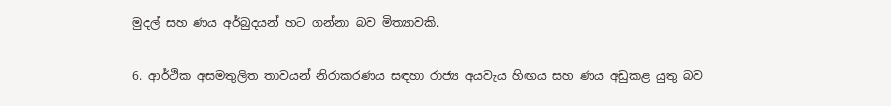මුදල් සහ ණය අර්බුදයන් හට ගන්නා බව මිත්‍යාවකි.

6. ආර්ථික අසමතුලිත තාවයන් නිරාකරණය සඳහා රාජ්‍ය අයවැය හිඟය සහ ණය අඩුකළ යුතු බව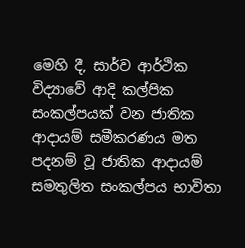මෙහි දී, සාර්ව ආර්ථික විද්‍යාවේ ආදි කල්පික සංකල්පයක් වන ජාතික ආදායම් සමීකරණය මත පදනම් වූ ජාතික ආදායම් සමතුලිත සංකල්පය භාවිතා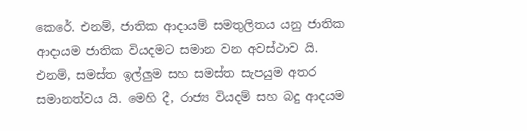කෙරේ. එනම්, ජාතික ආදායම් සමතුලිතය යනු ජාතික ආදායම ජාතික වියදමට සමාන වන අවස්ථාව යි. එනම්, සමස්ත ඉල්ලුම සහ සමස්ත සැපයුම අතර සමානත්වය යි. මෙහි දී, රාජ්‍ය වියදම් සහ බදු ආදයම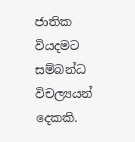ජාතික වියදමට සම්බන්ධ විචල්‍යයන් දෙකකි.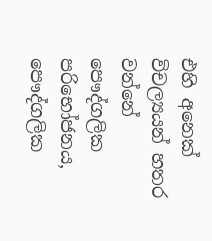එහි අනෙක් විචල්‍යයන් හතර වන්නේ පෞද්ගලික පරිභෝජනය, පෞද්ගලික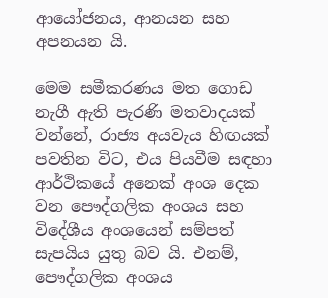ආයෝජනය, ආනයන සහ අපනයන යි.

මෙම සමීකරණය මත ගොඩ නැගී ඇති පැරණි මතවාදයක් වන්නේ, රාජ්‍ය අයවැය හිඟයක්  පවතින විට, එය පියවීම සඳහා ආර්ථිකයේ අනෙක් අංශ දෙක වන පෞද්ගලික අංශය සහ විදේශීය අංශයෙන් සම්පත් සැපයිය යුතු බව යි. එනම්, පෞද්ගලික අංශය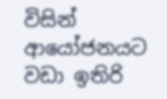විසින් ආයෝජනයට වඩා ඉතිරි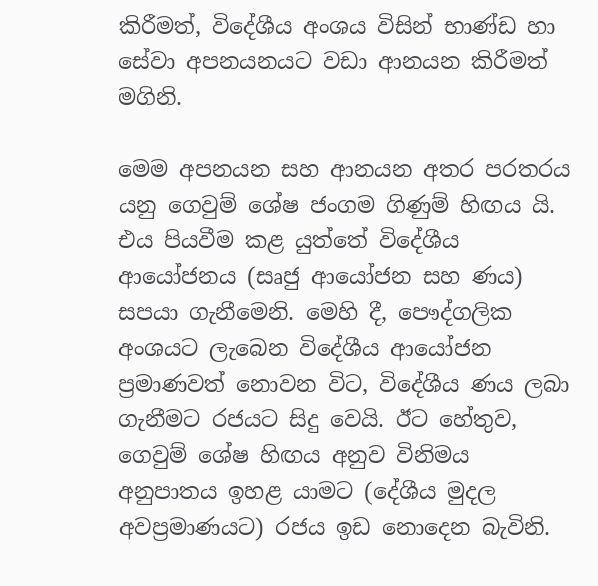කිරීමත්, විදේශීය අංශය විසින් භාණ්ඩ හා සේවා අපනයනයට වඩා ආනයන කිරීමත් මගිනි.

මෙම අපනයන සහ ආනයන අතර පරතරය යනු ගෙවුම් ශේෂ ජංගම ගිණුම් හිඟය යි. එය පියවීම කළ යුත්තේ විදේශීය ආයෝජනය (සෘජු ආයෝජන සහ ණය) සපයා ගැනීමෙනි. මෙහි දී, පෞද්ගලික අංශයට ලැබෙන විදේශීය ආයෝජන ප්‍රමාණවත් නොවන විට, විදේශීය ණය ලබා ගැනීමට රජයට සිදු වෙයි. ඊට හේතුව, ගෙවුම් ශේෂ හිඟය අනුව විනිමය අනුපාතය ඉහළ යාමට (දේශීය මුදල අවප්‍රමාණයට) රජය ඉඩ නොදෙන බැවිනි.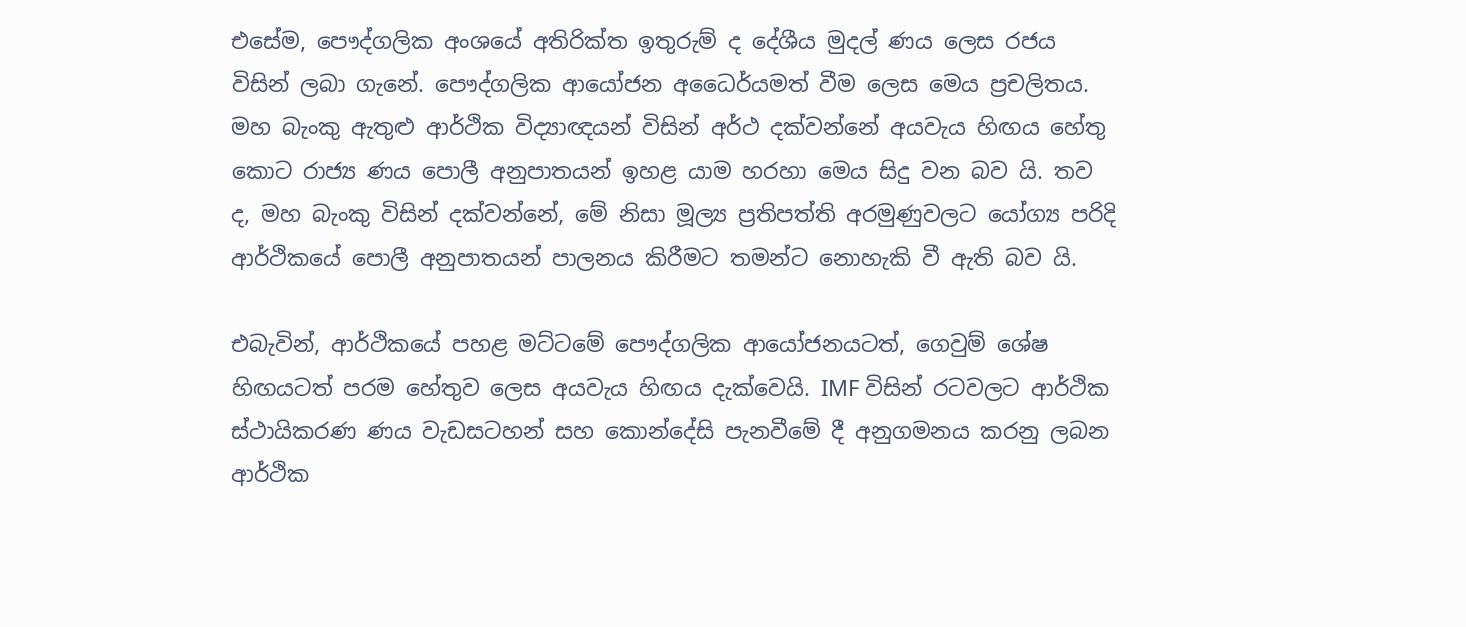එසේම, පෞද්ගලික අංශයේ අතිරික්ත ඉතුරුම් ද දේශීය මුදල් ණය ලෙස රජය විසින් ලබා ගැනේ. පෞද්ගලික ආයෝජන අධෛර්යමත් වීම ලෙස මෙය ප්‍රචලිතය. මහ බැංකු ඇතුළු ආර්ථික විද්‍යාඥයන් විසින් අර්ථ දක්වන්නේ අයවැය හිඟය හේතු කොට රාජ්‍ය ණය පොලී අනුපාතයන් ඉහළ යාම හරහා මෙය සිදු වන බව යි. තව ද, මහ බැංකු විසින් දක්වන්නේ, මේ නිසා මූල්‍ය ප්‍රතිපත්ති අරමුණුවලට යෝග්‍ය පරිදි ආර්ථිකයේ පොලී අනුපාතයන් පාලනය කිරීමට තමන්ට නොහැකි වී ඇති බව යි.

එබැවින්, ආර්ථිකයේ පහළ මට්ටමේ පෞද්ගලික ආයෝජනයටත්, ගෙවුම් ශේෂ හිඟයටත් පරම හේතුව ලෙස අයවැය හිඟය දැක්වෙයි. IMF විසින් රටවලට ආර්ථික ස්ථායිකරණ ණය වැඩසටහන් සහ කොන්දේසි පැනවීමේ දී අනුගමනය කරනු ලබන ආර්ථික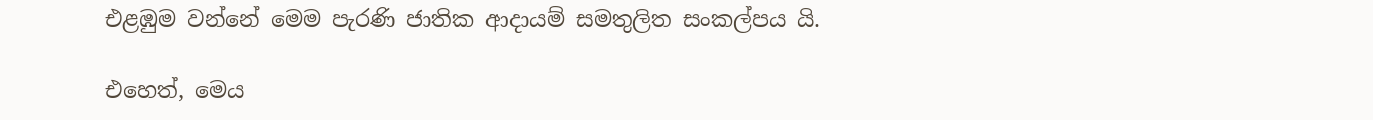එළඹුම වන්නේ මෙම පැරණි ජාතික ආදායම් සමතුලිත සංකල්පය යි.

එහෙත්, මෙය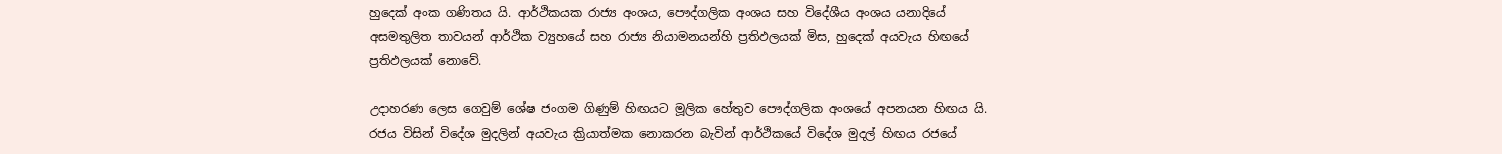හුදෙක් අංක ගණිතය යි. ආර්ථිකයක රාජ්‍ය අංශය, පෞද්ගලික අංශය සහ විදේශීය අංශය යනාදියේ අසමතුලිත තාවයන් ආර්ථික ව්‍යුහයේ සහ රාජ්‍ය නියාමනයන්හි ප්‍රතිඵලයක් මිස, හුදෙක් අයවැය හිඟයේ ප්‍රතිඵලයක් නොවේ.

උදාහරණ ලෙස ගෙවුම් ශේෂ ජංගම ගිණුම් හිඟයට මූලික හේතුව පෞද්ගලික අංශයේ අපනයන හිඟය යි. රජය විසින් විදේශ මුදලින් අයවැය ක්‍රියාත්මක නොකරන බැවින් ආර්ථිකයේ විදේශ මුදල් හිඟය රජයේ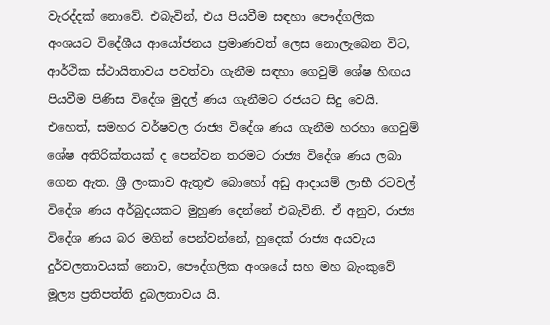වැරද්දක් නොවේ. එබැවින්, එය පියවීම සඳහා පෞද්ගලික අංශයට විදේශීය ආයෝජනය ප්‍රමාණවත් ලෙස නොලැබෙන විට, ආර්ථික ස්ථායිතාවය පවත්වා ගැනීම සඳහා ගෙවුම් ශේෂ හිඟය පියවීම පිණිස විදේශ මුදල් ණය ගැනීමට රජයට සිදු වෙයි. එහෙත්, සමහර වර්ෂවල රාජ්‍ය විදේශ ණය ගැනීම හරහා ගෙවුම් ශේෂ අතිරික්තයක් ද පෙන්වන තරමට රාජ්‍ය විදේශ ණය ලබා ගෙන ඇත. ශ්‍රී ලංකාව ඇතුළු බොහෝ අඩු ආදායම් ලාභී රටවල් විදේශ ණය අර්බුදයකට මුහුණ දෙන්නේ එබැවිනි. ඒ අනුව, රාජ්‍ය විදේශ ණය බර මගින් පෙන්වන්නේ, හුදෙක් රාජ්‍ය අයවැය දුර්වලතාවයක් නොව, පෞද්ගලික අංශයේ සහ මහ බැංකුවේ මූල්‍ය ප්‍රතිපත්ති දුබලතාවය යි.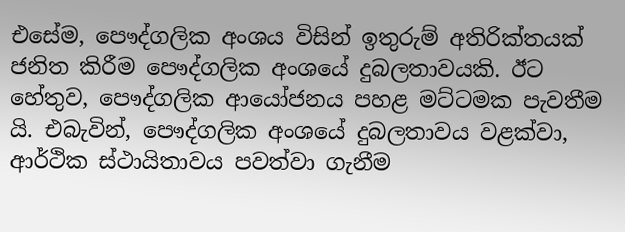එසේම, පෞද්ගලික අංශය විසින් ඉතුරුම් අතිරික්තයක් ජනිත කිරීම පෞද්ගලික අංශයේ දුබලතාවයකි. ඊට හේතුව, පෞද්ගලික ආයෝජනය පහළ මට්ටමක පැවතීම යි. එබැවින්, පෞද්ගලික අංශයේ දුබලතාවය වළක්වා, ආර්ථික ස්ථායිතාවය පවත්වා ගැනීම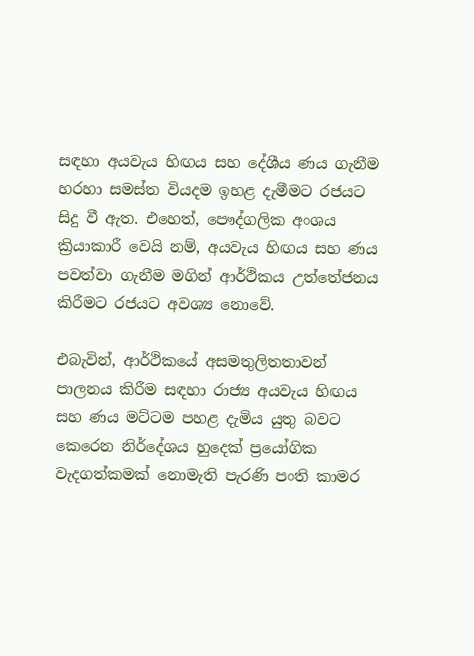සඳහා අයවැය හිඟය සහ දේශීය ණය ගැනීම හරහා සමස්ත වියදම ඉහළ දැමීමට රජයට සිදු වී ඇත. එහෙත්, පෞද්ගලික අංශය  ක්‍රියාකාරී වෙයි නම්, අයවැය හිඟය සහ ණය පවත්වා ගැනීම මගින් ආර්ථිකය උත්තේජනය කිරීමට රජයට අවශ්‍ය නොවේ.

එබැවින්, ආර්ථිකයේ අසමතුලිතතාවන් පාලනය කිරීම සඳහා රාජ්‍ය අයවැය හිඟය සහ ණය මට්ටම පහළ දැමිය යුතු බවට කෙරෙන නිර්දේශය හුදෙක් ප්‍රයෝගික වැදගත්කමක් නොමැති පැරණි පංති කාමර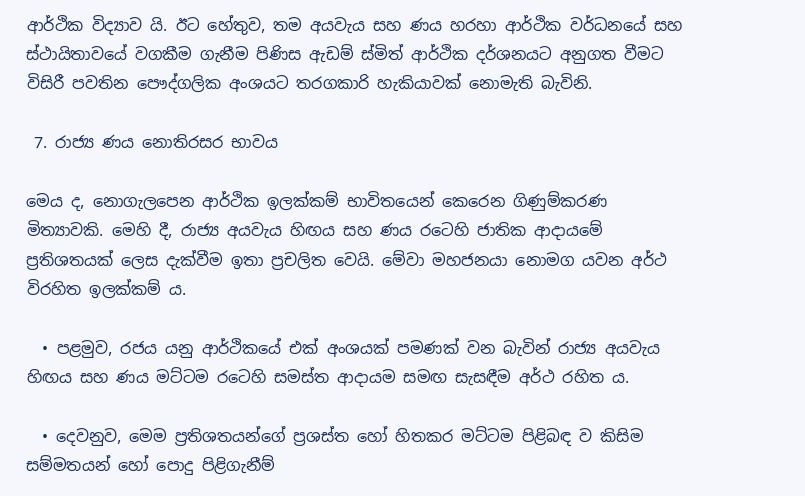ආර්ථික විද්‍යාව යි. ඊට හේතුව, තම අයවැය සහ ණය හරහා ආර්ථික වර්ධනයේ සහ ස්ථායිතාවයේ වගකීම ගැනීම පිණිස ඇඩම් ස්මිත් ආර්ථික දර්ශනයට අනුගත වීමට විසිරී පවතින පෞද්ගලික අංශයට තරගකාරි හැකියාවක් නොමැති බැවිනි.

 7. රාජ්‍ය ණය නොතිරසර භාවය

මෙය ද, නොගැලපෙන ආර්ථික ඉලක්කම් භාවිතයෙන් කෙරෙන ගිණුම්කරණ මිත්‍යාවකි. මෙහි දී, රාජ්‍ය අයවැය හිඟය සහ ණය රටෙහි ජාතික ආදායමේ ප්‍රතිශතයක් ලෙස දැක්වීම ඉතා ප්‍රචලිත වෙයි. මේවා මහජනයා නොමග යවන අර්ථ විරහිත ඉලක්කම් ය.

  • පළමුව, රජය යනු ආර්ථිකයේ එක් අංශයක් පමණක් වන බැවින් රාජ්‍ය අයවැය හිඟය සහ ණය මට්ටම රටෙහි සමස්ත ආදායම සමඟ සැසඳීම අර්ථ රහිත ය.

  • දෙවනුව, මෙම ප්‍රතිශතයන්ගේ ප්‍රශස්ත හෝ හිතකර මට්ටම පිළිබඳ ව කිසිම සම්මතයන් හෝ පොදු පිළිගැනීම්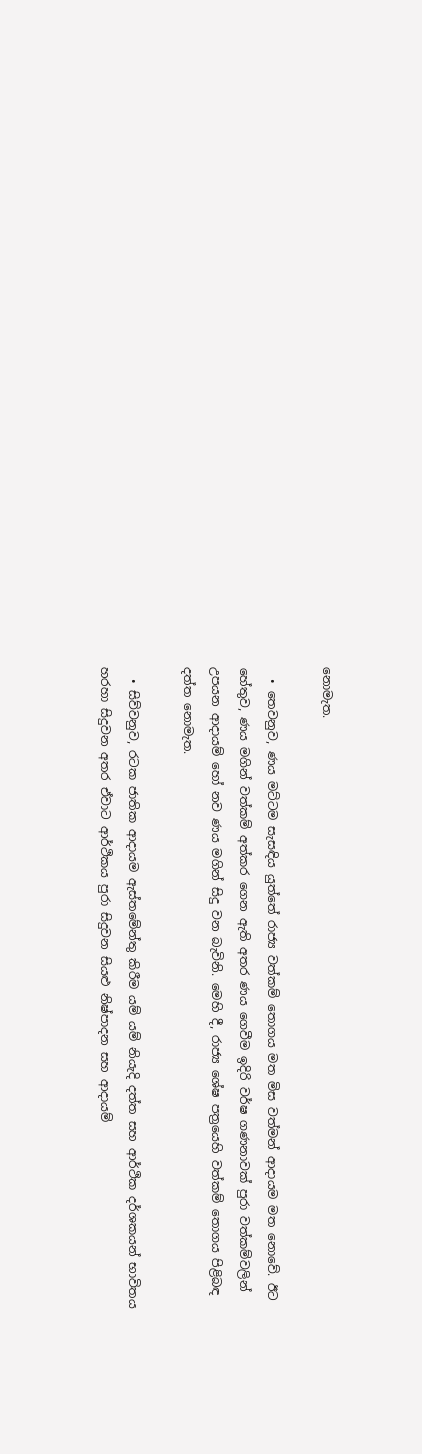නොමැත.

  • තෙවනුව, ණය මට්ටම සැසඳිය යුත්තේ රාජ්‍ය වත්කම් තොගය මත මිස වත්මන් ආදායම මත නොවේ. ඊට හේතුව, ණය මගින් වත්කම් අත්කර ගෙන ඇති අතර ණය ගෙවීම ඉදිරි වර්ෂ ගණනාවක් පුරා වත්කම්වලින් උපයන ආදායම් හෝ නව ණය මගින් සිදු වන බැවිනි. මෙහි දී, රාජ්‍ය ශේෂ පත්‍රයෙහි වත්කම් තොගය පිළිබඳ දත්ත නොමැත.

  • සිව්වනුව, රටක ජාතික ආදායම ඇස්තමේන්තු කිරීම යම් යම් නියැදි දත්ත සහ ආර්ථික දර්ශකයන් භාවිතය හරහා සිදුවන අතර ඒවාට ආර්ථිකය පුරා සිදුවන සියළු නිෂ්පාදන සහ ආදායම්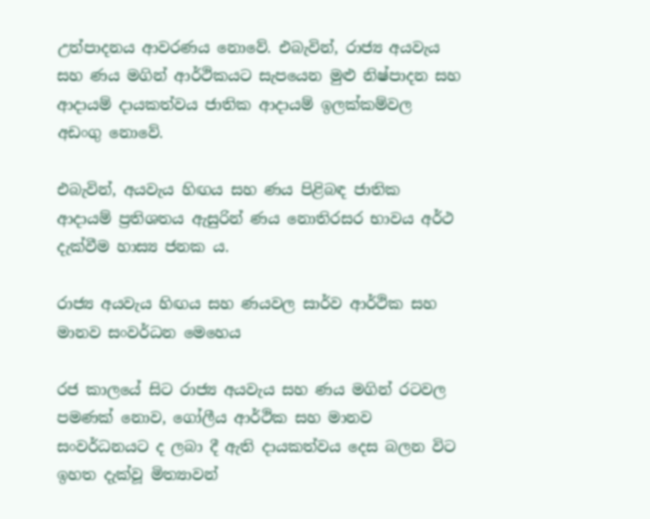උත්පාදනය ආවරණය නොවේ. එබැවින්, රාජ්‍ය අයවැය සහ ණය මගින් ආර්ථිකයට සැපයෙන මුළු නිෂ්පාදන සහ ආදායම් දායකත්වය ජාතික ආදායම් ඉලක්කම්වල අඩංගු නොවේ.

එබැවින්, අයවැය හිඟය සහ ණය පිළිබඳ ජාතික ආදායම් ප්‍රතිශතය ඇසුරින් ණය නොතිරසර භාවය අර්ථ දැක්වීම හාස්‍ය ජනක ය.

රාජ්‍ය අයවැය හිඟය සහ ණයවල සාර්ව ආර්ථික සහ මානව සංවර්ධන මෙහෙය

රජ කාලයේ සිට රාජ්‍ය අයවැය සහ ණය මගින් රටවල පමණක් නොව, ගෝලීය ආර්ථික සහ මානව සංවර්ධනයට ද ලබා දී ඇති දායකත්වය දෙස බලන විට ඉහත දැක්වූ මිත්‍යාවන්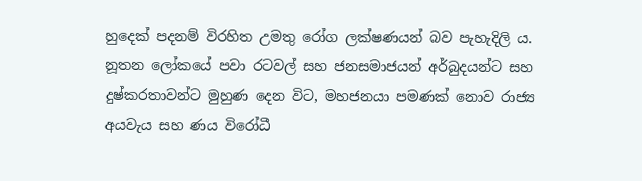හුදෙක් පදනම් විරහිත උමතු රෝග ලක්ෂණයන් බව පැහැදිලි ය. නූතන ලෝකයේ පවා රටවල් සහ ජනසමාජයන් අර්බුදයන්ට සහ දුෂ්කරතාවන්ට මුහුණ දෙන විට, මහජනයා පමණක් නොව රාජ්‍ය අයවැය සහ ණය විරෝධී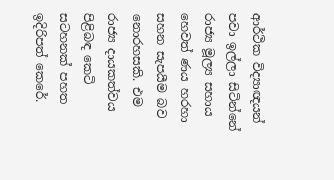ආර්ථික විද්‍යාඥයන් පවා ඉල්ලා සිටින්නේ රාජ්‍ය මූල්‍ය සහාය හෙවත් ණය හරහා සහන සැපයීම බව නොරහසකි. එම රාජ්‍ය දායකත්වය පිළිබඳ කෙටි සටහනක් පහත ඉදිරිපත් කෙරේ.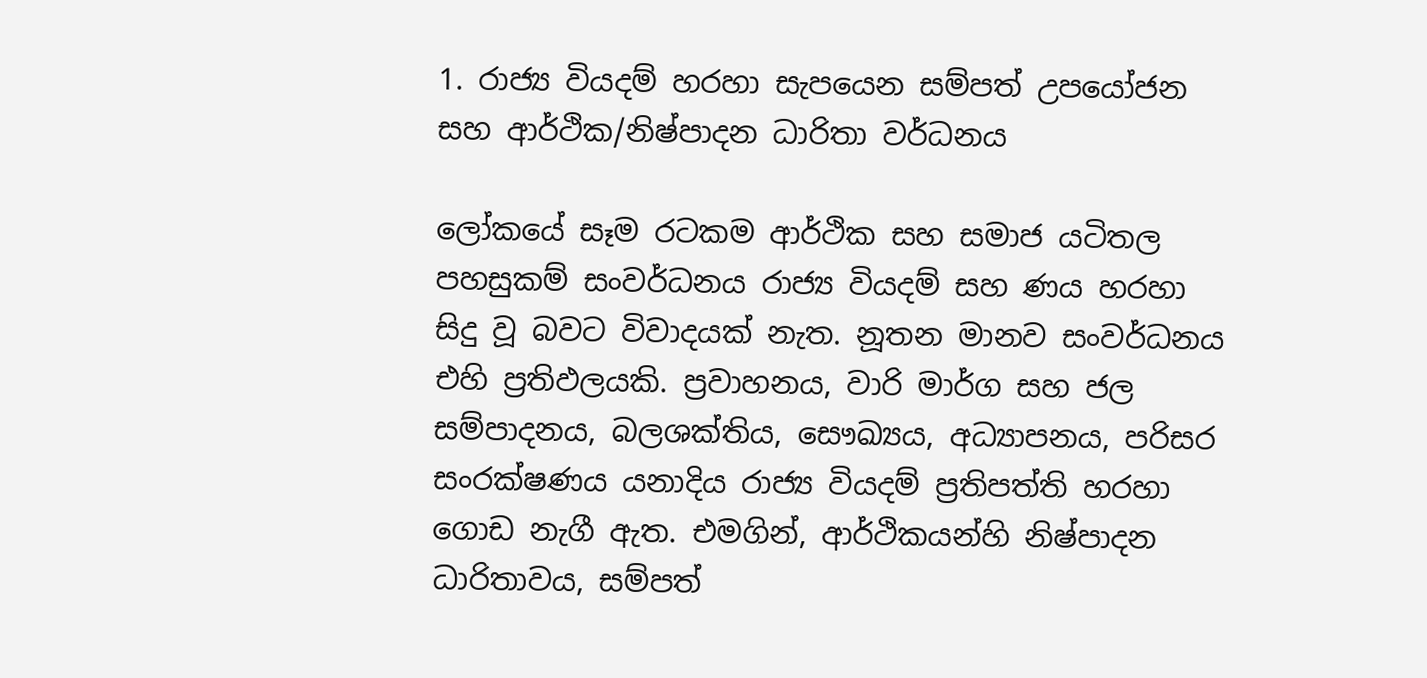1. රාජ්‍ය වියදම් හරහා සැපයෙන සම්පත් උපයෝජන සහ ආර්ථික/නිෂ්පාදන ධාරිතා වර්ධනය

ලෝකයේ සෑම රටකම ආර්ථික සහ සමාජ යටිතල පහසුකම් සංවර්ධනය රාජ්‍ය වියදම් සහ ණය හරහා සිදු වූ බවට විවාදයක් නැත. නූතන මානව සංවර්ධනය එහි ප්‍රතිඵලයකි. ප්‍රවාහනය, වාරි මාර්ග සහ ජල සම්පාදනය, බලශක්තිය, සෞඛ්‍යය, අධ්‍යාපනය, පරිසර සංරක්ෂණය යනාදිය රාජ්‍ය වියදම් ප්‍රතිපත්ති හරහා ගොඩ නැගී ඇත. එමගින්, ආර්ථිකයන්හි නිෂ්පාදන ධාරිතාවය, සම්පත්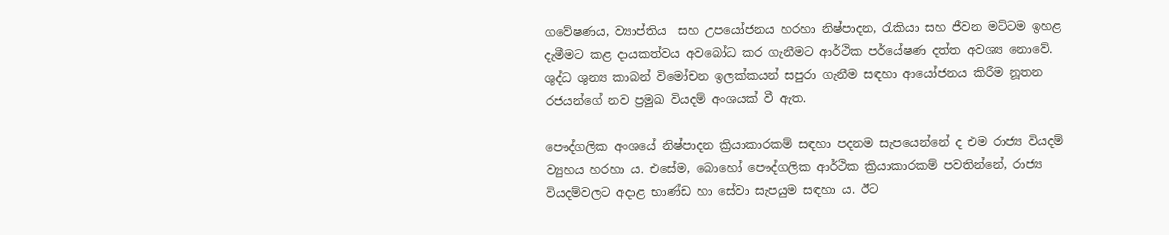ගවේෂණය, ව්‍යාප්තිය  සහ උපයෝජනය හරහා නිෂ්පාදන, රැකියා සහ ජීවන මට්ටම ඉහළ දැමීමට කළ දායකත්වය අවබෝධ කර ගැනීමට ආර්ථික පර්යේෂණ දත්ත අවශ්‍ය නොවේ. ශුද්ධ ශුන්‍ය කාබන් විමෝචන ඉලක්කයන් සපුරා ගැනීම සඳහා ආයෝජනය කිරීම නූතන රජයන්ගේ නව ප්‍රමුඛ වියදම් අංශයක් වී ඇත.

පෞද්ගලික අංශයේ නිෂ්පාදන ක්‍රියාකාරකම් සඳහා පදනම සැපයෙන්නේ ද එම රාජ්‍ය වියදම් ව්‍යුහය හරහා ය. එසේම, බොහෝ පෞද්ගලික ආර්ථික ක්‍රියාකාරකම් පවතින්නේ, රාජ්‍ය වියදම්වලට අදාළ භාණ්ඩ හා සේවා සැපයුම සඳහා ය. ඊට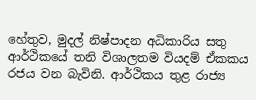හේතුව, මුදල් නිෂ්පාදන අධිකාරිය සතු ආර්ථිකයේ තනි විශාලතම වියදම් ඒකකය රජය වන බැවිනි. ආර්ථිකය තුළ රාජ්‍ය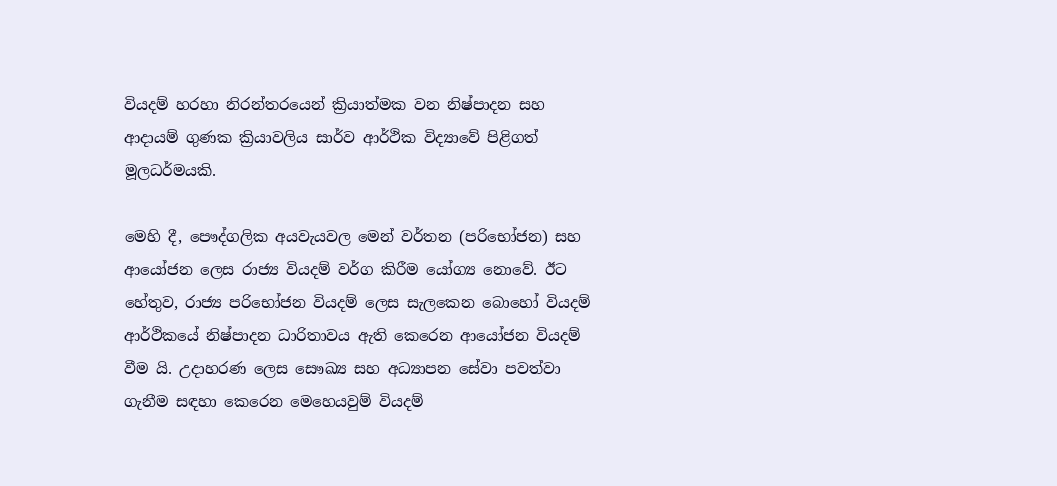වියදම් හරහා නිරන්තරයෙන් ක්‍රියාත්මක වන නිෂ්පාදන සහ ආදායම් ගුණක ක්‍රියාවලිය සාර්ව ආර්ථික විද්‍යාවේ පිළිගත් මූලධර්මයකි.

මෙහි දී, පෞද්ගලික අයවැයවල මෙන් වර්තන (පරිභෝජන) සහ ආයෝජන ලෙස රාජ්‍ය වියදම් වර්ග කිරීම යෝග්‍ය නොවේ. ඊට හේතුව, රාජ්‍ය පරිභෝජන වියදම් ලෙස සැලකෙන බොහෝ වියදම් ආර්ථිකයේ නිෂ්පාදන ධාරිතාවය ඇති කෙරෙන ආයෝජන වියදම් වීම යි. උදාහරණ ලෙස සෞඛ්‍ය සහ අධ්‍යාපන සේවා පවත්වා ගැනීම සඳහා කෙරෙන මෙහෙයවුම් වියදම්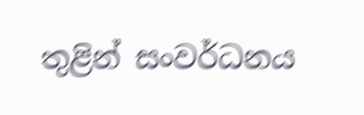තුළින් සංවර්ධනය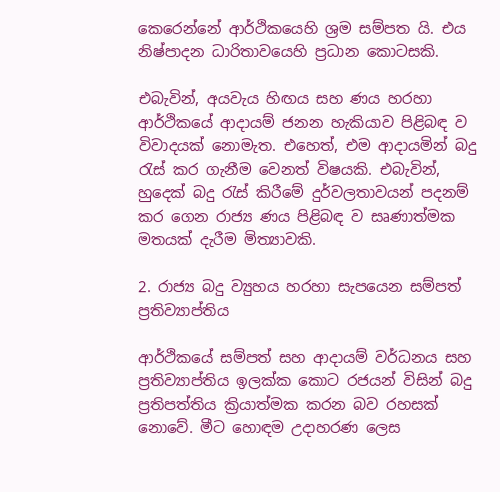කෙරෙන්නේ ආර්ථිකයෙහි ශ්‍රම සම්පත යි. එය නිෂ්පාදන ධාරිතාවයෙහි ප්‍රධාන කොටසකි.

එබැවින්, අයවැය හිඟය සහ ණය හරහා ආර්ථිකයේ ආදායම් ජනන හැකියාව පිළිබඳ ව විවාදයක් නොමැත. එහෙත්, එම ආදායමින් බදු රැස් කර ගැනීම වෙනත් විෂයකි. එබැවින්, හුදෙක් බදු රැස් කිරීමේ දුර්වලතාවයන් පදනම් කර ගෙන රාජ්‍ය ණය පිළිබඳ ව සෘණාත්මක මතයක් දැරීම මිත්‍යාවකි.

2. රාජ්‍ය බදු ව්‍යුහය හරහා සැපයෙන සම්පත් ප්‍රතිව්‍යාප්තිය

ආර්ථිකයේ සම්පත් සහ ආදායම් වර්ධනය සහ ප්‍රතිව්‍යාප්තිය ඉලක්ක කොට රජයන් විසින් බදු ප්‍රතිපත්තිය ක්‍රියාත්මක කරන බව රහසක් නොවේ. මීට හොඳම උදාහරණ ලෙස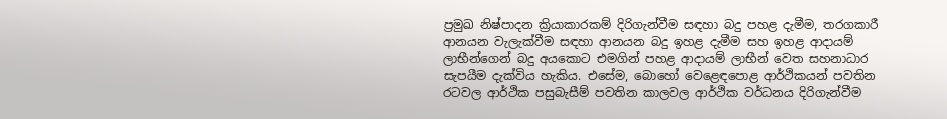ප්‍රමුඛ නිෂ්පාදන ක්‍රියාකාරකම් දිරිගැන්වීම සඳහා බදු පහළ දැමීම, තරගකාරී ආනයන වැලැක්වීම සඳහා ආනයන බදු ඉහළ දැමීම සහ ඉහළ ආදායම් ලාභීන්ගෙන් බදු අයකොට එමගින් පහළ ආදායම් ලාභීන් වෙත සහනාධාර සැපයීම දැක්විය හැකිය. එසේම, බොහෝ වෙළෙඳපොළ ආර්ථිකයන් පවතින රටවල ආර්ථික පසුබැසීම් පවතින කාලවල ආර්ථික වර්ධනය දිරිගැන්වීම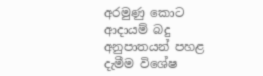අරමුණු කොට ආදායම් බදු අනුපාතයන් පහළ දැමීම විශේෂ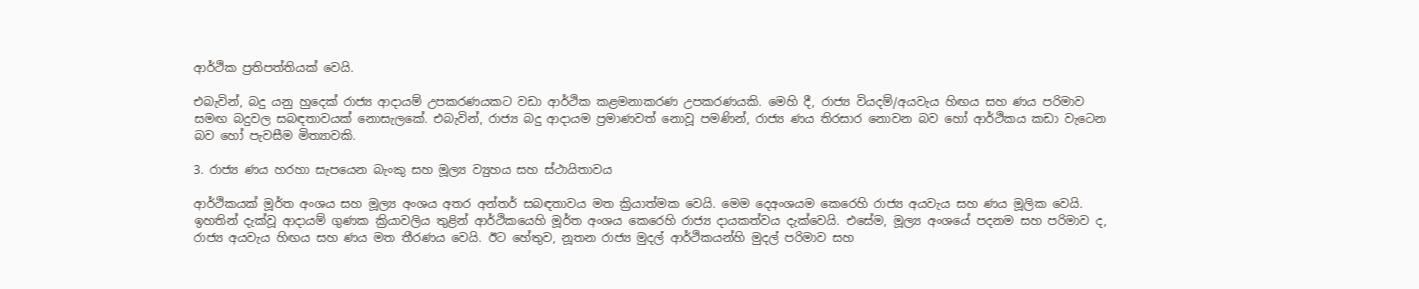ආර්ථික ප්‍රතිපත්තියක් වෙයි.

එබැවින්, බදු යනු හුදෙක් රාජ්‍ය ආදායම් උපකරණයකට වඩා ආර්ථික කළමනාකරණ උපකරණයකි. මෙහි දී, රාජ්‍ය වියදම්/අයවැය හිඟය සහ ණය පරිමාව සමඟ බදුවල සබඳතාවයක් නොසැලකේ. එබැවින්, රාජ්‍ය බදු ආදායම ප්‍රමාණවත් නොවූ පමණින්, රාජ්‍ය ණය තිරසාර නොවන බව හෝ ආර්ථිකය කඩා වැටෙන බව හෝ පැවසීම මිත්‍යාවකි.

3. රාජ්‍ය ණය හරහා සැපයෙන බැංකු සහ මූල්‍ය ව්‍යුහය සහ ස්ථායිතාවය

ආර්ථිකයක් මූර්ත අංශය සහ මූල්‍ය අංශය අතර අන්තර් සබඳතාවය මත ක්‍රියාත්මක වෙයි. මෙම දෙඅංශයම කෙරෙහි රාජ්‍ය අයවැය සහ ණය මූලික වෙයි. ඉහතින් දැක්වූ ආදායම් ගුණක ක්‍රියාවලිය තුළින් ආර්ථිකයෙහි මූර්ත අංශය කෙරෙහි රාජ්‍ය දායකත්වය දැක්වෙයි. එසේම, මූල්‍ය අංශයේ පදනම සහ පරිමාව ද, රාජ්‍ය අයවැය හිඟය සහ ණය මත තීරණය වෙයි. ඊට හේතුව, නූතන රාජ්‍ය මුදල් ආර්ථිකයන්හි මුදල් පරිමාව සහ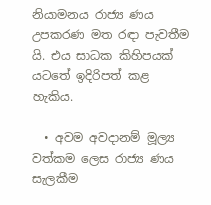නියාමනය රාජ්‍ය ණය උපකරණ මත රඳා පැවතීම යි. එය සාධක කිහිපයක් යටතේ ඉදිරිපත් කළ හැකිය.

  • අවම අවදානම් මූල්‍ය වත්කම ලෙස රාජ්‍ය ණය සැලකීම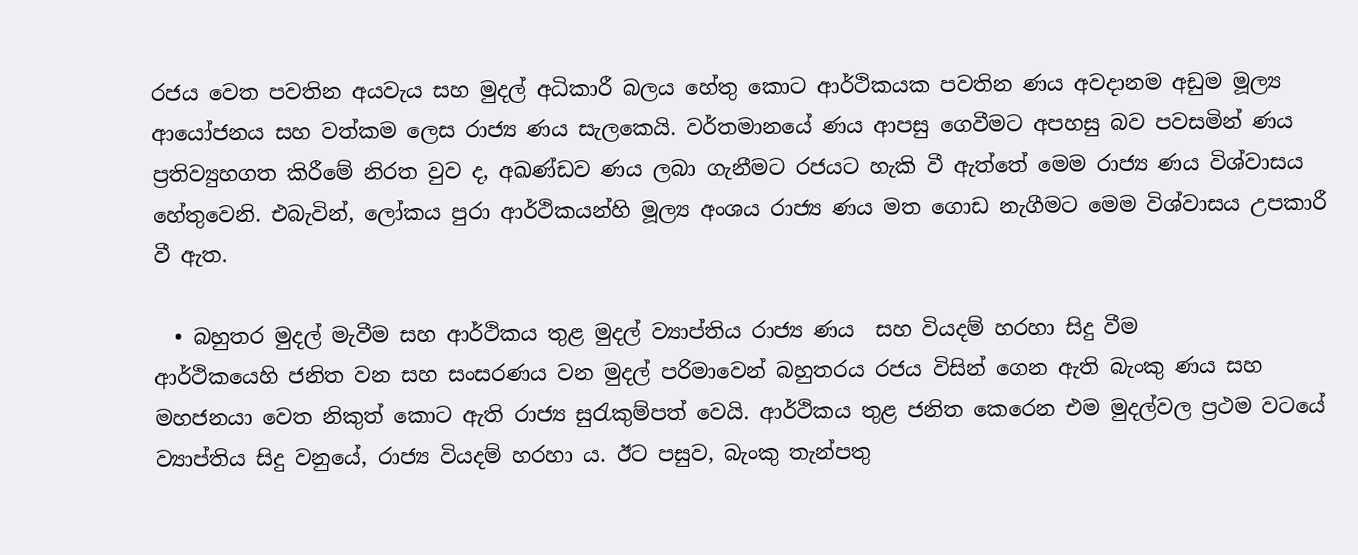රජය වෙත පවතින අයවැය සහ මුදල් අධිකාරී බලය හේතු කොට ආර්ථිකයක පවතින ණය අවදානම අඩුම මූල්‍ය ආයෝජනය සහ වත්කම ලෙස රාජ්‍ය ණය සැලකෙයි. වර්තමානයේ ණය ආපසු ගෙවීමට අපහසු බව පවසමින් ණය ප්‍රතිව්‍යුහගත කිරීමේ නිරත වුව ද, අඛණ්ඩව ණය ලබා ගැනීමට රජයට හැකි වී ඇත්තේ මෙම රාජ්‍ය ණය විශ්වාසය හේතුවෙනි. එබැවින්, ලෝකය පුරා ආර්ථිකයන්හි මූල්‍ය අංශය රාජ්‍ය ණය මත ගොඩ නැගීමට මෙම විශ්වාසය උපකාරී වී ඇත.

  • බහුතර මුදල් මැවීම සහ ආර්ථිකය තුළ මුදල් ව්‍යාප්තිය රාජ්‍ය ණය  සහ වියදම් හරහා සිදු වීම
ආර්ථිකයෙහි ජනිත වන සහ සංසරණය වන මුදල් පරිමාවෙන් බහුතරය රජය විසින් ගෙන ඇති බැංකු ණය සහ මහජනයා වෙත නිකුත් කොට ඇති රාජ්‍ය සුරැකුම්පත් වෙයි. ආර්ථිකය තුළ ජනිත කෙරෙන එම මුදල්වල ප්‍රථම වටයේ ව්‍යාප්තිය සිදු වනුයේ, රාජ්‍ය වියදම් හරහා ය. ඊට පසුව, බැංකු තැන්පතු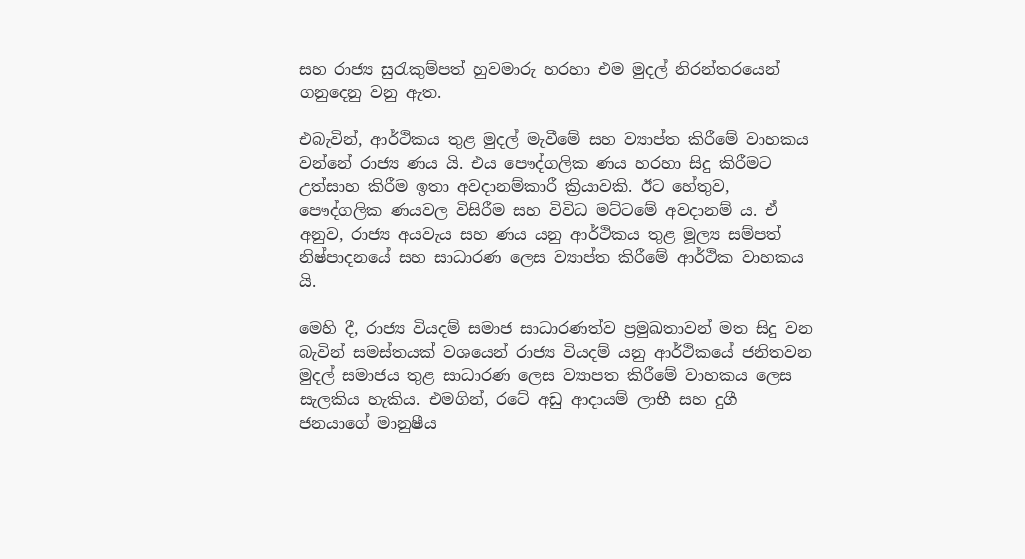සහ රාජ්‍ය සුරැකුම්පත් හුවමාරු හරහා එම මුදල් නිරන්තරයෙන් ගනුදෙනු වනු ඇත.

එබැවින්, ආර්ථිකය තුළ මුදල් මැවීමේ සහ ව්‍යාප්ත කිරීමේ වාහකය වන්නේ රාජ්‍ය ණය යි. එය පෞද්ගලික ණය හරහා සිදු කිරීමට උත්සාහ කිරීම ඉතා අවදානම්කාරී ක්‍රියාවකි. ඊට හේතුව, පෞද්ගලික ණයවල විසිරීම සහ විවිධ මට්ටමේ අවදානම් ය. ඒ අනුව, රාජ්‍ය අයවැය සහ ණය යනු ආර්ථිකය තුළ මූල්‍ය සම්පත් නිෂ්පාදනයේ සහ සාධාරණ ලෙස ව්‍යාප්ත කිරීමේ ආර්ථික වාහකය යි.

මෙහි දී, රාජ්‍ය වියදම් සමාජ සාධාරණත්ව ප්‍රමුඛතාවන් මත සිදු වන බැවින් සමස්තයක් වශයෙන් රාජ්‍ය වියදම් යනු ආර්ථිකයේ ජනිතවන මුදල් සමාජය තුළ සාධාරණ ලෙස ව්‍යාපත කිරීමේ වාහකය ලෙස සැලකිය හැකිය. එමගින්, රටේ අඩු ආදායම් ලාභී සහ දුගී ජනයාගේ මානුෂීය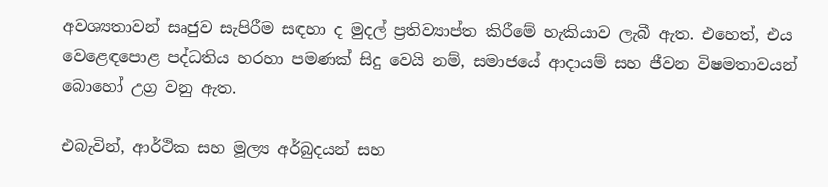අවශ්‍යතාවන් සෘජුව සැපිරීම සඳහා ද මුදල් ප්‍රතිව්‍යාප්ත කිරීමේ හැකියාව ලැබී ඇත. එහෙත්, එය වෙළෙඳපොළ පද්ධතිය හරහා පමණක් සිදු වෙයි නම්, සමාජයේ ආදායම් සහ ජීවන විෂමතාවයන් බොහෝ උග්‍ර වනු ඇත.

එබැවින්, ආර්ථික සහ මූල්‍ය අර්බුදයන් සහ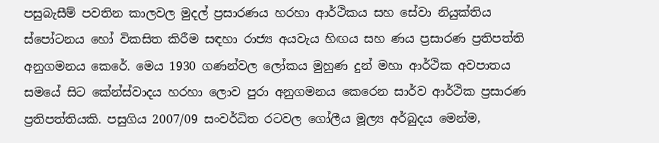පසුබැසීම් පවතින කාලවල මුදල් ප්‍රසාරණය හරහා ආර්ථිකය සහ සේවා නියුක්තිය ස්පෝටනය හෝ විකසිත කිරීම සඳහා රාජ්‍ය අයවැය හිඟය සහ ණය ප්‍රසාරණ ප්‍රතිපත්ති අනුගමනය කෙරේ. මෙය 1930 ගණන්වල ලෝකය මුහුණ දුන් මහා ආර්ථික අවපාතය සමයේ සිට කේන්ස්වාදය හරහා ලොව පුරා අනුගමනය කෙරෙන සාර්ව ආර්ථික ප්‍රසාරණ ප්‍රතිපත්තියකි. පසුගිය 2007/09 සංවර්ධිත රටවල ගෝලීය මූල්‍ය අර්බුදය මෙන්ම,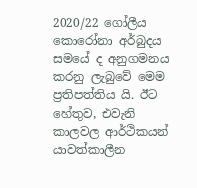2020/22 ගෝලීය කොරෝනා අර්බුදය සමයේ ද අනුගමනය කරනු ලැබුවේ මෙම ප්‍රතිපත්තිය යි. ඊට හේතුව, එවැනි කාලවල ආර්ථිකයන් යාවත්කාලීන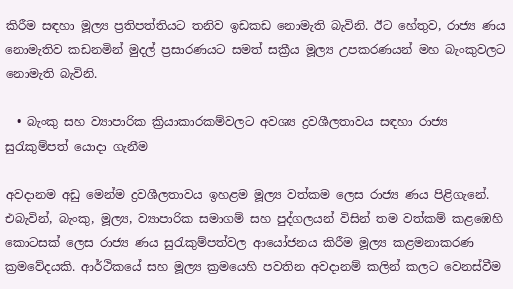කිරීම සඳහා මූල්‍ය ප්‍රතිපත්තියට තනිව ඉඩකඩ නොමැති බැවිනි. ඊට හේතුව, රාජ්‍ය ණය නොමැතිව කඩනමින් මුදල් ප්‍රසාරණයට සමත් සක්‍රීය මූල්‍ය උපකරණයන් මහ බැංකුවලට නොමැති බැවිනි.

  • බැංකු සහ ව්‍යාපාරික ක්‍රියාකාරකම්වලට අවශ්‍ය ද්‍රවශීලතාවය සඳහා රාජ්‍ය සුරැකුම්පත් යොදා ගැනීම

අවදානම අඩු මෙන්ම ද්‍රවශීලතාවය ඉහළම මූල්‍ය වත්කම ලෙස රාජ්‍ය ණය පිළිගැනේ. එබැවින්, බැංකු, මූල්‍ය, ව්‍යාපාරික සමාගම් සහ පුද්ගලයන් විසින් තම වත්කම් කළඹෙහි කොටසක් ලෙස රාජ්‍ය ණය සුරැකුම්පත්වල ආයෝජනය කිරීම මූල්‍ය කළමනාකරණ ක්‍රමවේදයකි. ආර්ථිකයේ සහ මූල්‍ය ක්‍රමයෙහි පවතින අවදානම් කලින් කලට වෙනස්වීම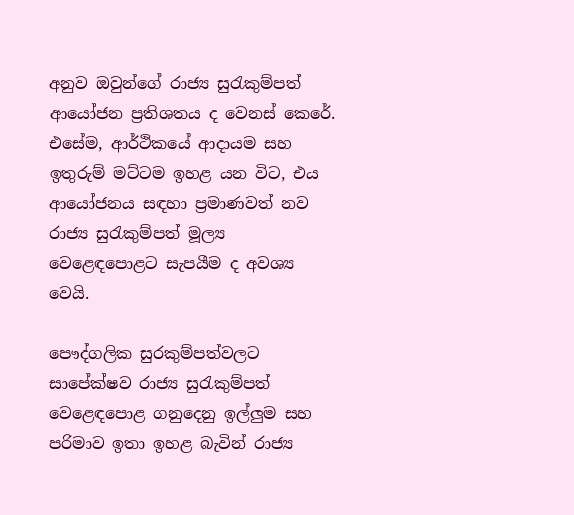අනුව ඔවුන්ගේ රාජ්‍ය සුරැකුම්පත් ආයෝජන ප්‍රතිශතය ද වෙනස් කෙරේ. එසේම, ආර්ථිකයේ ආදායම සහ ඉතුරුම් මට්ටම ඉහළ යන විට, එය ආයෝජනය සඳහා ප්‍රමාණවත් නව රාජ්‍ය සුරැකුම්පත් මූල්‍ය වෙළෙඳපොළට සැපයීම ද අවශ්‍ය වෙයි.

පෞද්ගලික සුරකුම්පත්වලට සාපේක්ෂව රාජ්‍ය සුරැකුම්පත් වෙළෙඳපොළ ගනුදෙනු ඉල්ලුම සහ පරිමාව ඉතා ඉහළ බැවින් රාජ්‍ය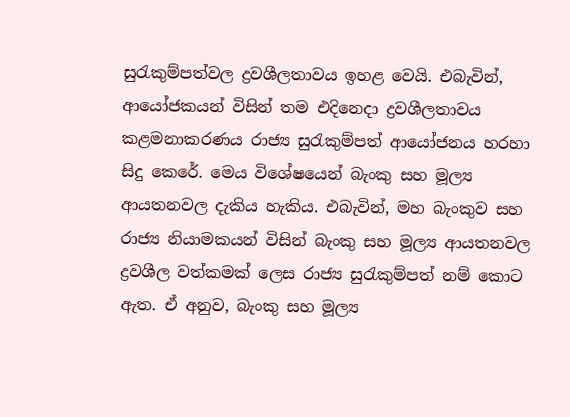සුරැකුම්පත්වල ද්‍රවශීලතාවය ඉහළ වෙයි. එබැවින්, ආයෝජකයන් විසින් තම එදිනෙදා ද්‍රවශීලතාවය කළමනාකරණය රාජ්‍ය සුරැකුම්පත් ආයෝජනය හරහා සිදු කෙරේ. මෙය විශේෂයෙන් බැංකු සහ මූල්‍ය ආයතනවල දැකිය හැකිය. එබැවින්, මහ බැංකුව සහ රාජ්‍ය නියාමකයන් විසින් බැංකු සහ මූල්‍ය ආයතනවල ද්‍රවශීල වත්කමක් ලෙස රාජ්‍ය සුරැකුම්පත් නම් කොට ඇත. ඒ අනුව, බැංකු සහ මූල්‍ය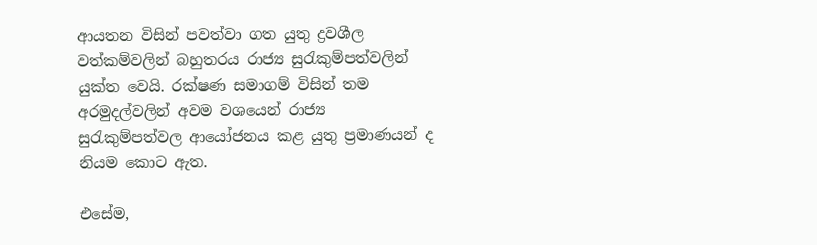ආයතන විසින් පවත්වා ගත යුතු ද්‍රවශීල වත්කම්වලින් බහුතරය රාජ්‍ය සුරැකුම්පත්වලින් යුක්ත වෙයි. රක්ෂණ සමාගම් විසින් තම අරමුදල්වලින් අවම වශයෙන් රාජ්‍ය සුරැකුම්පත්වල ආයෝජනය කළ යුතු ප්‍රමාණයන් ද නියම කොට ඇත.

එසේම,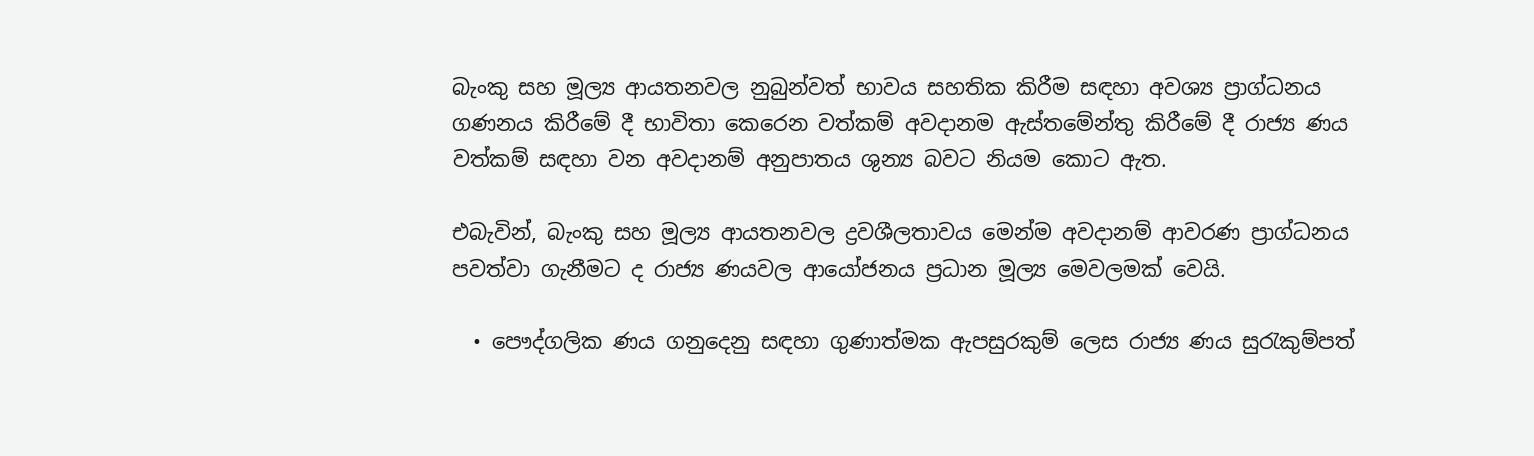බැංකු සහ මූල්‍ය ආයතනවල නුබුන්වත් භාවය සහතික කිරීම සඳහා අවශ්‍ය ප්‍රාග්ධනය ගණනය කිරීමේ දී භාවිතා කෙරෙන වත්කම් අවදානම ඇස්තමේන්තු කිරීමේ දී රාජ්‍ය ණය වත්කම් සඳහා වන අවදානම් අනුපාතය ශුන්‍ය බවට නියම කොට ඇත.

එබැවින්, බැංකු සහ මූල්‍ය ආයතනවල ද්‍රවශීලතාවය මෙන්ම අවදානම් ආවරණ ප්‍රාග්ධනය පවත්වා ගැනීමට ද රාජ්‍ය ණයවල ආයෝජනය ප්‍රධාන මූල්‍ය මෙවලමක් වෙයි.

  • පෞද්ගලික ණය ගනුදෙනු සඳහා ගුණාත්මක ඇපසුරකුම් ලෙස රාජ්‍ය ණය සුරැකුම්පත්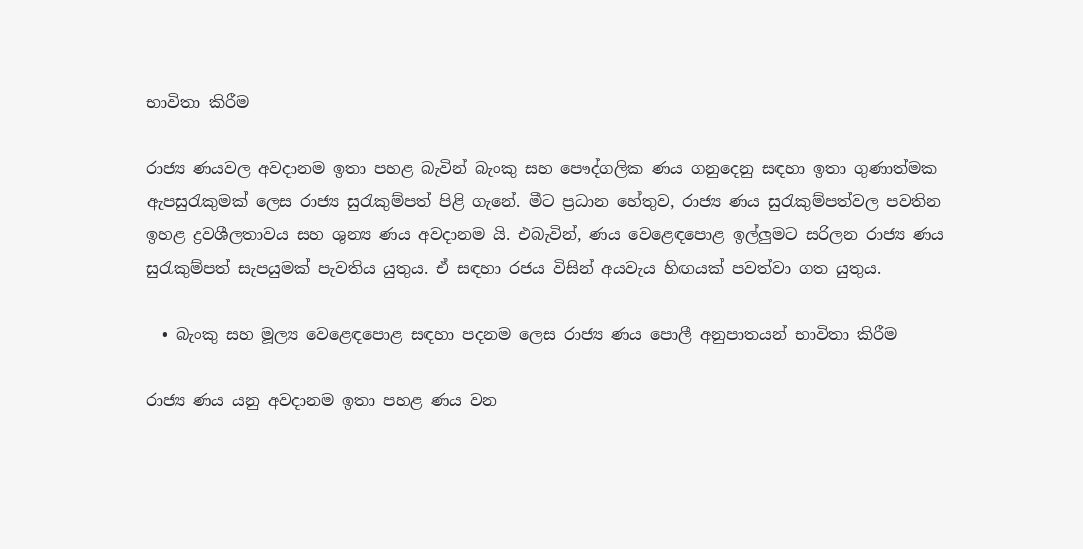භාවිතා කිරීම

රාජ්‍ය ණයවල අවදානම ඉතා පහළ බැවින් බැංකු සහ පෞද්ගලික ණය ගනුදෙනු සඳහා ඉතා ගුණාත්මක ඇපසුරැකුමක් ලෙස රාජ්‍ය සුරැකුම්පත් පිළි ගැනේ. මීට ප්‍රධාන හේතුව, රාජ්‍ය ණය සුරැකුම්පත්වල පවතින ඉහළ ද්‍රවශීලතාවය සහ ශුන්‍ය ණය අවදානම යි. එබැවින්, ණය වෙළෙඳපොළ ඉල්ලුමට සරිලන රාජ්‍ය ණය සුරැකුම්පත් සැපයුමක් පැවතිය යුතුය. ඒ සඳහා රජය විසින් අයවැය හිඟයක් පවත්වා ගත යුතුය.

  • බැංකු සහ මූල්‍ය වෙළෙඳපොළ සඳහා පදනම ලෙස රාජ්‍ය ණය පොලී අනුපාතයන් භාවිතා කිරීම

රාජ්‍ය ණය යනු අවදානම ඉතා පහළ ණය වන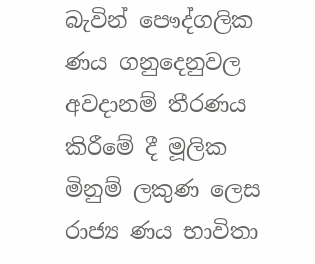බැවින් පෞද්ගලික ණය ගනුදෙනුවල අවදානම් තීරණය කිරීමේ දී මූලික මිනුම් ලකුණ ලෙස රාජ්‍ය ණය භාවිතා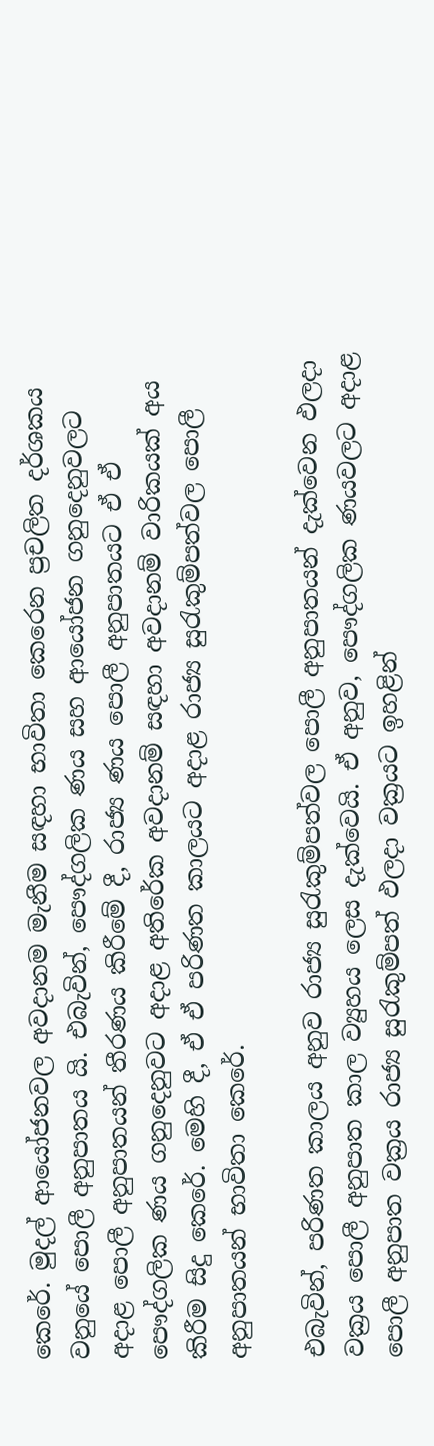කෙරේ. මුදල් ආයෝජනවල අවදානම මැනීම සඳහා භාවිතා කෙරෙන ප්‍රචලිත දර්ශකය වනුයේ පොලී අනුපාතය යි. එබැවින්, පෞද්ගලික ණය සහ ආයෝජන ගනුදෙනුවලට අදාළ පොලී අනුපාතයන් තීරණය කිරීමේ දී, රාජ්‍ය ණය පොලී අනුපාතයට ඒ ඒ පෞද්ගලික ණය ගනුදෙනුවට අදාළ අතිරේක අවදානම් සඳහා අවදානම් වාරිකයක් අය කිරීම සිදු කෙරේ. මෙහි දී, ඒ ඒ පරිණත කාලයට අදාළ රාජ්‍ය සුරැකුම්පත්වල පොලී අනුපාතයන් භාවිතා කෙරේ.

එබැවින්, පරිණත කාලය අනුව රාජ්‍ය සුරැකුම්පත්වල පොලී අනුපාතයන් දැක්වෙන ඵලදා වක්‍රය පොලී අනුපාත කාල ව්‍යුහය ලෙස දැක්වෙයි. ඒ අනුව, පෞද්ගලික ණයවලට අදාළ පොලී අනුපාත වක්‍රය රාජ්‍ය සුරැකුම්පත් ඵලදා වක්‍රයට ඉහළින්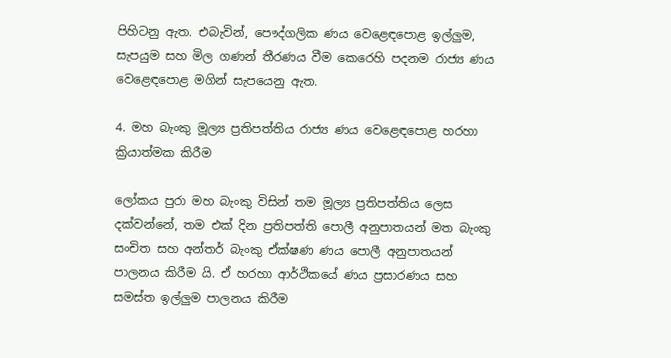පිහිටනු ඇත. එබැවින්, පෞද්ගලික ණය වෙළෙඳපොළ ඉල්ලුම, සැපයුම සහ මිල ගණන් තීරණය වීම කෙරෙහි පදනම රාජ්‍ය ණය වෙළෙඳපොළ මගින් සැපයෙනු ඇත.

4. මහ බැංකු මූල්‍ය ප්‍රතිපත්තිය රාජ්‍ය ණය වෙළෙඳපොළ හරහා ක්‍රියාත්මක කිරීම

ලෝකය පුරා මහ බැංකු විසින් තම මූල්‍ය ප්‍රතිපත්තිය ලෙස දක්වන්නේ, තම එක් දින ප්‍රතිපත්ති පොලී අනුපාතයන් මත බැංකු සංචිත සහ අන්තර් බැංකු ඒක්ෂණ ණය පොලී අනුපාතයන් පාලනය කිරීම යි. ඒ හරහා ආර්ථිකයේ ණය ප්‍රසාරණය සහ සමස්ත ඉල්ලුම පාලනය කිරීම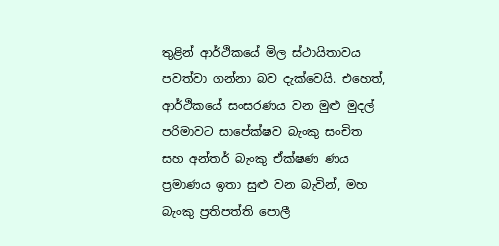තුළින් ආර්ථිකයේ මිල ස්ථායිතාවය පවත්වා ගන්නා බව දැක්වෙයි. එහෙත්, ආර්ථිකයේ සංසරණය වන මුළු මුදල් පරිමාවට සාපේක්ෂව බැංකු සංචිත සහ අන්තර් බැංකු ඒක්ෂණ ණය ප්‍රමාණය ඉතා සුළු වන බැවින්, මහ බැංකු ප්‍රතිපත්ති පොලී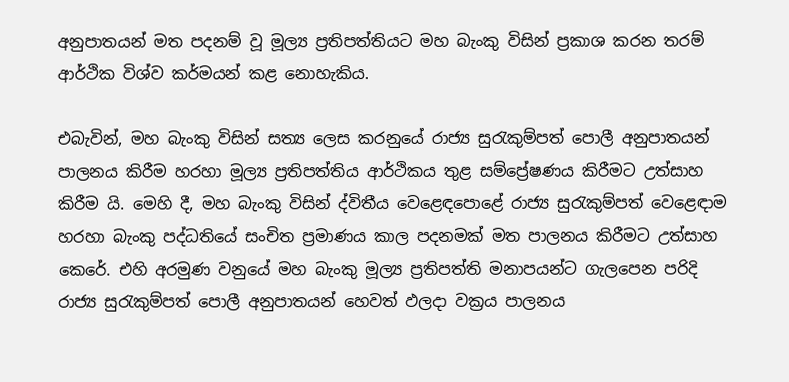අනුපාතයන් මත පදනම් වූ මූල්‍ය ප්‍රතිපත්තියට මහ බැංකු විසින් ප්‍රකාශ කරන තරම් ආර්ථික විශ්ව කර්මයන් කළ නොහැකිය.

එබැවින්, මහ බැංකු විසින් සත්‍ය ලෙස කරනුයේ රාජ්‍ය සුරැකුම්පත් පොලී අනුපාතයන් පාලනය කිරීම හරහා මූල්‍ය ප්‍රතිපත්තිය ආර්ථිකය තුළ සම්ප්‍රේෂණය කිරීමට උත්සාහ කිරීම යි. මෙහි දී, මහ බැංකු විසින් ද්විතීය වෙළෙඳපොළේ රාජ්‍ය සුරැකුම්පත් වෙළෙඳාම හරහා බැංකු පද්ධතියේ සංචිත ප්‍රමාණය කාල පදනමක් මත පාලනය කිරීමට උත්සාහ කෙරේ. එහි අරමුණ වනුයේ මහ බැංකු මූල්‍ය ප්‍රතිපත්ති මනාපයන්ට ගැලපෙන පරිදි රාජ්‍ය සුරැකුම්පත් පොලී අනුපාතයන් හෙවත් ඵලදා වක්‍රය පාලනය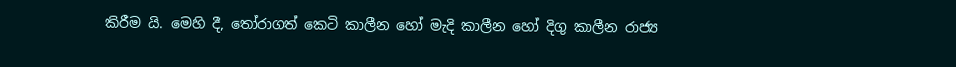කිරීම යි. මෙහි දී, තෝරාගත් කෙටි කාලීන හෝ මැදි කාලීන හෝ දිගු කාලීන රාජ්‍ය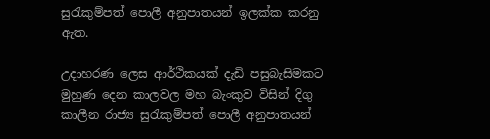සුරැකුම්පත් පොලී අනුපාතයන් ඉලක්ක කරනු ඇත.

උදාහරණ ලෙස ආර්ථිකයක් දැඩි පසුබැසිමකට මුහුණ දෙන කාලවල මහ බැංකුව විසින් දිගු කාලීන රාජ්‍ය සුරැකුම්පත් පොලී අනුපාතයන්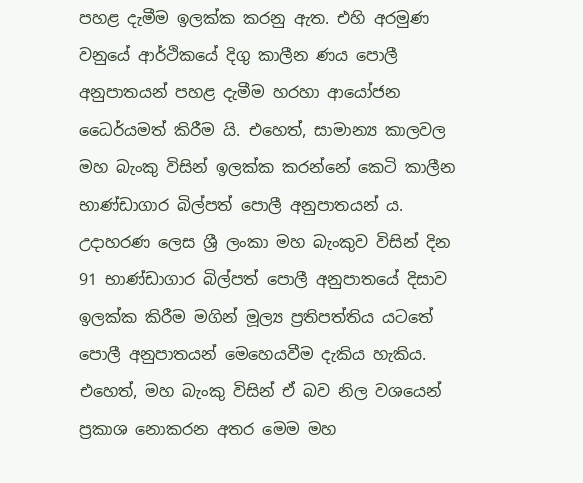පහළ දැමීම ඉලක්ක කරනු ඇත. එහි අරමුණ වනුයේ ආර්ථිකයේ දිගු කාලීන ණය පොලී අනුපාතයන් පහළ දැමීම හරහා ආයෝජන ධෛර්යමත් කිරීම යි. එහෙත්, සාමාන්‍ය කාලවල මහ බැංකු විසින් ඉලක්ක කරන්නේ කෙටි කාලීන භාණ්ඩාගාර බිල්පත් පොලී අනුපාතයන් ය. උදාහරණ ලෙස ශ්‍රී ලංකා මහ බැංකුව විසින් දින 91 භාණ්ඩාගාර බිල්පත් පොලී අනුපාතයේ දිසාව ඉලක්ක කිරීම මගින් මූල්‍ය ප්‍රතිපත්තිය යටතේ පොලී අනුපාතයන් මෙහෙයවීම දැකිය හැකිය. එහෙත්, මහ බැංකු විසින් ඒ බව නිල වශයෙන් ප්‍රකාශ නොකරන අතර මෙම මහ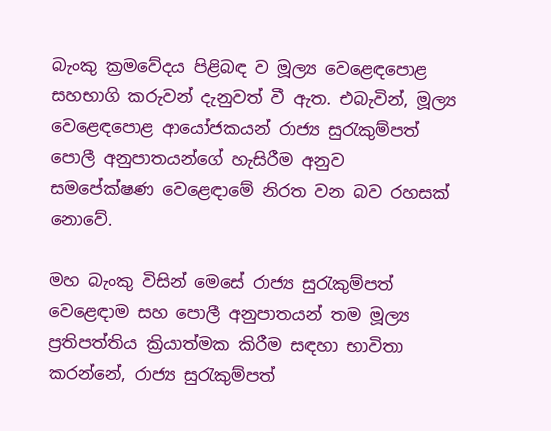බැංකු ක්‍රමවේදය පිළිබඳ ව මූල්‍ය වෙළෙඳපොළ සහභාගි කරුවන් දැනුවත් වී ඇත. එබැවින්, මූල්‍ය වෙළෙඳපොළ ආයෝජකයන් රාජ්‍ය සුරැකුම්පත් පොලී අනුපාතයන්ගේ හැසිරීම අනුව සමපේක්ෂණ වෙළෙඳාමේ නිරත වන බව රහසක් නොවේ.

මහ බැංකු විසින් මෙසේ රාජ්‍ය සුරැකුම්පත් වෙළෙඳාම සහ පොලී අනුපාතයන් තම මූල්‍ය ප්‍රතිපත්තිය ක්‍රියාත්මක කිරීම සඳහා භාවිතා කරන්නේ, රාජ්‍ය සුරැකුම්පත්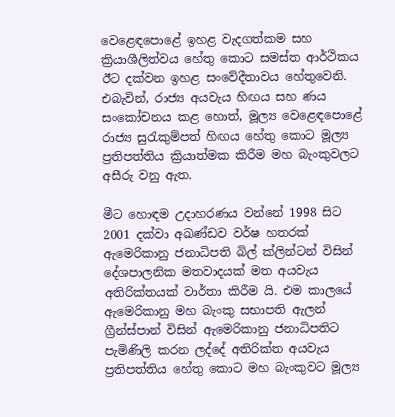වෙළෙඳපොළේ ඉහළ වැදගත්කම සහ ක්‍රියාශීලිත්වය හේතු කොට සමස්ත ආර්ථිකය  ඊට දක්වන ඉහළ සංවේදීතාවය හේතුවෙනි. එබැවින්, රාජ්‍ය අයවැය හිඟය සහ ණය සංකෝචනය කළ හොත්, මූල්‍ය වෙළෙඳපොළේ රාජ්‍ය සුරැකුම්පත් හිඟය හේතු කොට මූල්‍ය ප්‍රතිපත්තිය ක්‍රියාත්මක කිරීම මහ බැංකුවලට අසීරු වනු ඇත.

මීට හොඳම උදාහරණය වන්නේ 1998 සිට 2001 දක්වා අඛණ්ඩව වර්ෂ හතරක් ඇමෙරිකානු ජනාධිපති බිල් ක්ලින්ටන් විසින් දේශපාලනික මතවාදයක් මත අයවැය අතිරික්තයක් වාර්තා කිරීම යි. එම කාලයේ ඇමෙරිකානු මහ බැංකු සභාපති ඇලන් ග්‍රීන්ස්පාන් විසින් ඇමෙරිකානු ජනාධිපතිට පැමිණිලි කරන ලද්දේ අතිරික්ත අයවැය ප්‍රතිපත්තිය හේතු කොට මහ බැංකුවට මූල්‍ය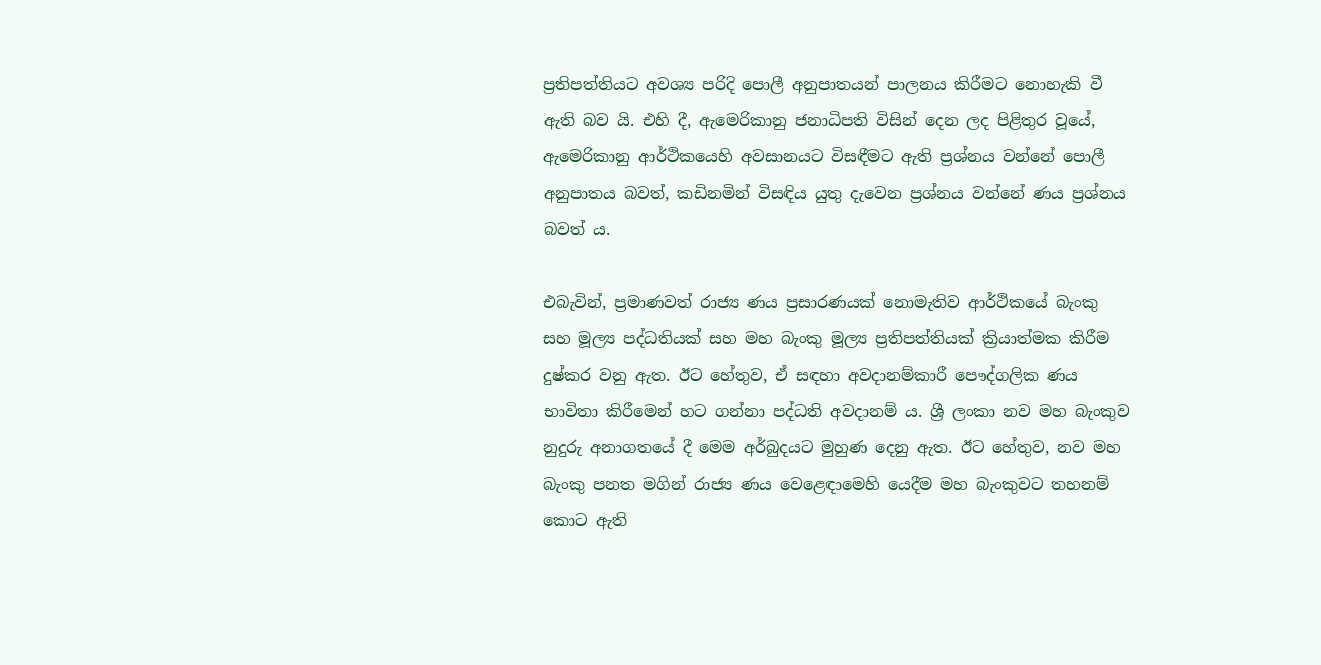ප්‍රතිපත්තියට අවශ්‍ය පරිදි පොලී අනුපාතයන් පාලනය කිරීමට නොහැකි වී ඇති බව යි. එහි දී, ඇමෙරිකානු ජනාධිපති විසින් දෙන ලද පිළිතුර වූයේ, ඇමෙරිකානු ආර්ථිකයෙහි අවසානයට විසඳීමට ඇති ප්‍රශ්නය වන්නේ පොලී අනුපාතය බවත්, කඩිනමින් විසඳිය යුතු දැවෙන ප්‍රශ්නය වන්නේ ණය ප්‍රශ්නය බවත් ය.

එබැවින්, ප්‍රමාණවත් රාජ්‍ය ණය ප්‍රසාරණයක් නොමැතිව ආර්ථිකයේ බැංකු සහ මූල්‍ය පද්ධතියක් සහ මහ බැංකු මූල්‍ය ප්‍රතිපත්තියක් ක්‍රියාත්මක කිරීම දුෂ්කර වනු ඇත. ඊට හේතුව, ඒ සඳහා අවදානම්කාරී පෞද්ගලික ණය භාවිතා කිරීමෙන් හට ගන්නා පද්ධති අවදානම් ය. ශ්‍රී ලංකා නව මහ බැංකුව නුදුරු අනාගතයේ දී මෙම අර්බුදයට මුහුණ දෙනු ඇත. ඊට හේතුව, නව මහ බැංකු පනත මගින් රාජ්‍ය ණය වෙළෙඳාමෙහි යෙදීම මහ බැංකුවට තහනම් කොට ඇති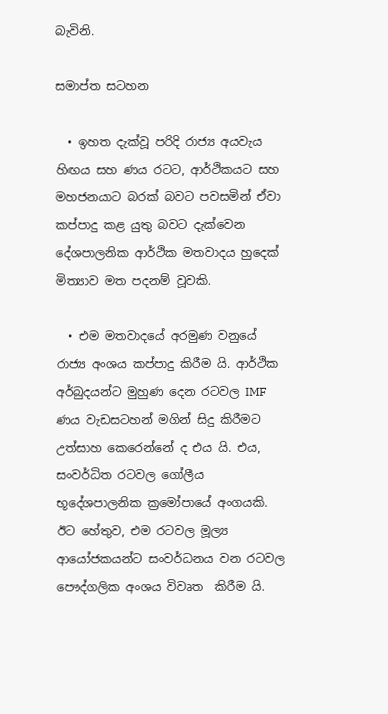බැවිනි.

සමාප්ත සටහන

  • ඉහත දැක්වූ පරිදි රාජ්‍ය අයවැය හිඟය සහ ණය රටට, ආර්ථිකයට සහ මහජනයාට බරක් බවට පවසමින් ඒවා කප්පාදු කළ යුතු බවට දැක්වෙන දේශපාලනික ආර්ථික මතවාදය හුදෙක් මිත්‍යාව මත පදනම් වූවකි.

  • එම මතවාදයේ අරමුණ වනුයේ රාජ්‍ය අංශය කප්පාදු කිරීම යි. ආර්ථික අර්බුදයන්ට මුහුණ දෙන රටවල IMF ණය වැඩසටහන් මගින් සිදු කිරීමට උත්සාහ කෙරෙන්නේ ද එය යි. එය, සංවර්ධිත රටවල ගෝලීය භූදේශපාලනික ක්‍රමෝපායේ අංගයකි. ඊට හේතුව, එම රටවල මූල්‍ය ආයෝජකයන්ට සංවර්ධනය වන රටවල පෞද්ගලික අංශය විවෘත  කිරීම යි.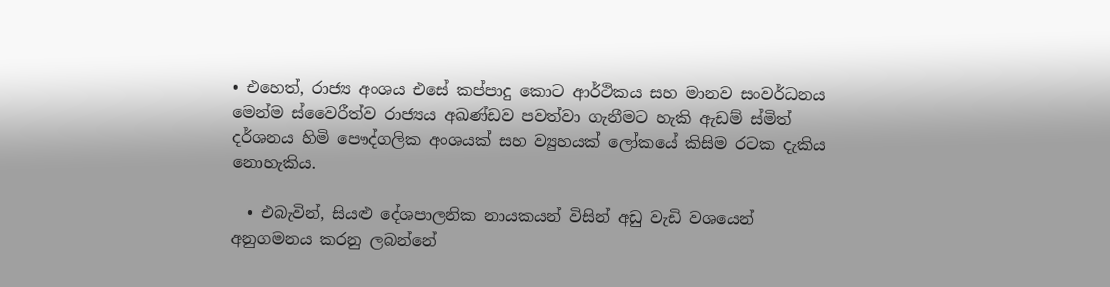• එහෙත්, රාජ්‍ය අංශය එසේ කප්පාදු කොට ආර්ථිකය සහ මානව සංවර්ධනය මෙන්ම ස්වෛරීත්ව රාජ්‍යය අඛණ්ඩව පවත්වා ගැනීමට හැකි ඇඩම් ස්මිත් දර්ශනය හිමි පෞද්ගලික අංශයක් සහ ව්‍යුහයක් ලෝකයේ කිසිම රටක දැකිය නොහැකිය.

  • එබැවින්, සියළු දේශපාලනික නායකයන් විසින් අඩු වැඩි වශයෙන් අනුගමනය කරනු ලබන්නේ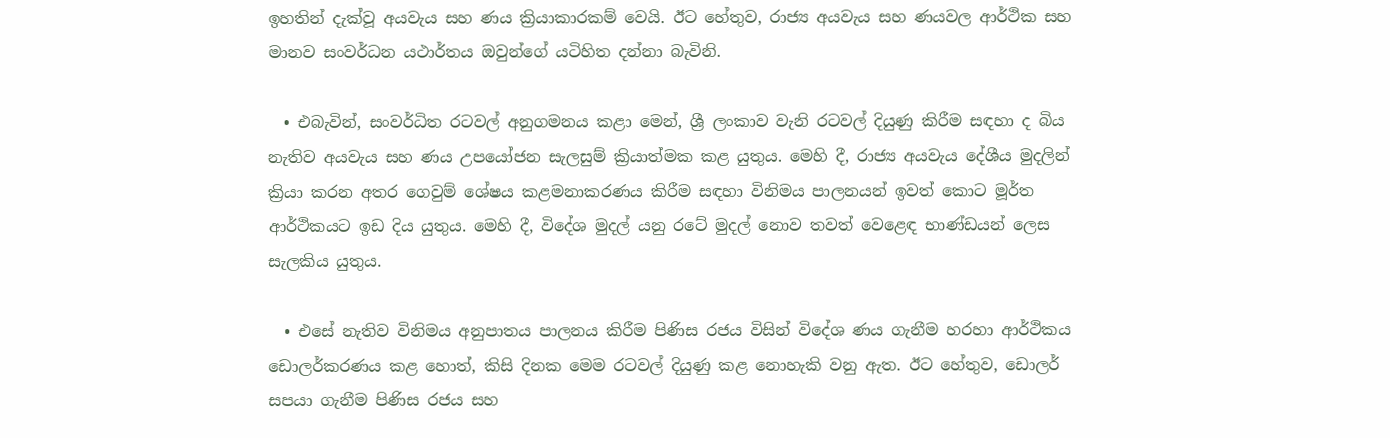ඉහතින් දැක්වූ අයවැය සහ ණය ක්‍රියාකාරකම් වෙයි. ඊට හේතුව, රාජ්‍ය අයවැය සහ ණයවල ආර්ථික සහ මානව සංවර්ධන යථාර්තය ඔවුන්ගේ යටිහිත දන්නා බැවිනි.

  • එබැවින්, සංවර්ධිත රටවල් අනුගමනය කළා මෙන්, ශ්‍රී ලංකාව වැනි රටවල් දියුණු කිරීම සඳහා ද බිය නැතිව අයවැය සහ ණය උපයෝජන සැලසුම් ක්‍රියාත්මක කළ යුතුය. මෙහි දී, රාජ්‍ය අයවැය දේශීය මුදලින් ක්‍රියා කරන අතර ගෙවුම් ශේෂය කළමනාකරණය කිරීම සඳහා විනිමය පාලනයන් ඉවත් කොට මූර්ත ආර්ථිකයට ඉඩ දිය යුතුය. මෙහි දී, විදේශ මුදල් යනු රටේ මුදල් නොව තවත් වෙළෙඳ භාණ්ඩයන් ලෙස සැලකිය යුතුය.

  • එසේ නැතිව විනිමය අනුපාතය පාලනය කිරීම පිණිස රජය විසින් විදේශ ණය ගැනීම හරහා ආර්ථිකය ඩොලර්කරණය කළ හොත්, කිසි දිනක මෙම රටවල් දියුණු කළ නොහැකි වනු ඇත. ඊට හේතුව, ඩොලර් සපයා ගැනීම පිණිස රජය සහ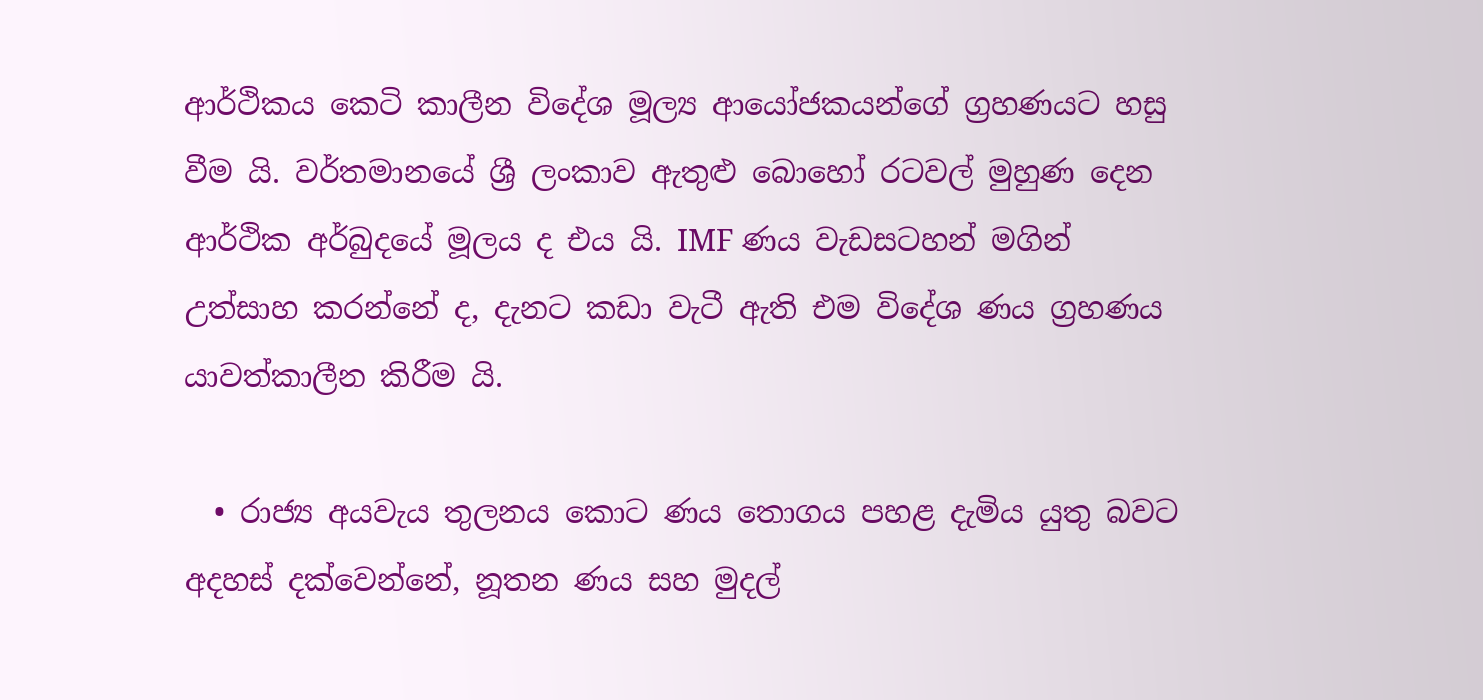ආර්ථිකය කෙටි කාලීන විදේශ මූල්‍ය ආයෝජකයන්ගේ ග්‍රහණයට හසු වීම යි. වර්තමානයේ ශ්‍රී ලංකාව ඇතුළු බොහෝ රටවල් මුහුණ දෙන ආර්ථික අර්බුදයේ මූලය ද එය යි. IMF ණය වැඩසටහන් මගින් උත්සාහ කරන්නේ ද, දැනට කඩා වැටී ඇති එම විදේශ ණය ග්‍රහණය යාවත්කාලීන කිරීම යි.

  • රාජ්‍ය අයවැය තුලනය කොට ණය තොගය පහළ දැමිය යුතු බවට අදහස් දක්වෙන්නේ, නූතන ණය සහ මුදල්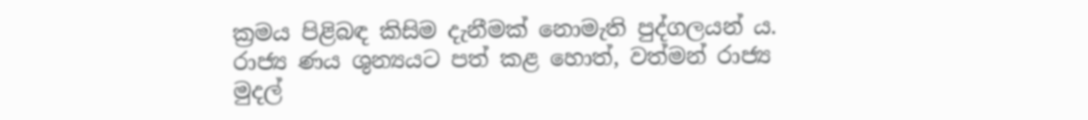ක්‍රමය පිළිබඳ කිසිම දැනීමක් නොමැති පුද්ගලයන් ය. රාජ්‍ය ණය ශුන්‍යයට පත් කළ හොත්, වත්මන් රාජ්‍ය මුදල්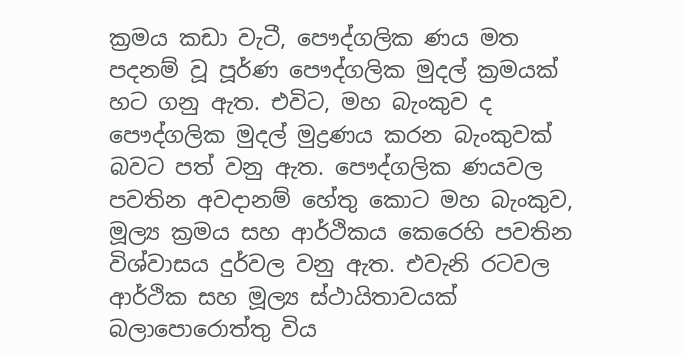ක්‍රමය කඩා වැටී, පෞද්ගලික ණය මත පදනම් වූ පූර්ණ පෞද්ගලික මුදල් ක්‍රමයක් හට ගනු ඇත. එවිට, මහ බැංකුව ද පෞද්ගලික මුදල් මුද්‍රණය කරන බැංකුවක් බවට පත් වනු ඇත. පෞද්ගලික ණයවල පවතින අවදානම් හේතු කොට මහ බැංකුව, මූල්‍ය ක්‍රමය සහ ආර්ථිකය කෙරෙහි පවතින විශ්වාසය දුර්වල වනු ඇත. එවැනි රටවල ආර්ථික සහ මූල්‍ය ස්ථායිතාවයක් බලාපොරොත්තු විය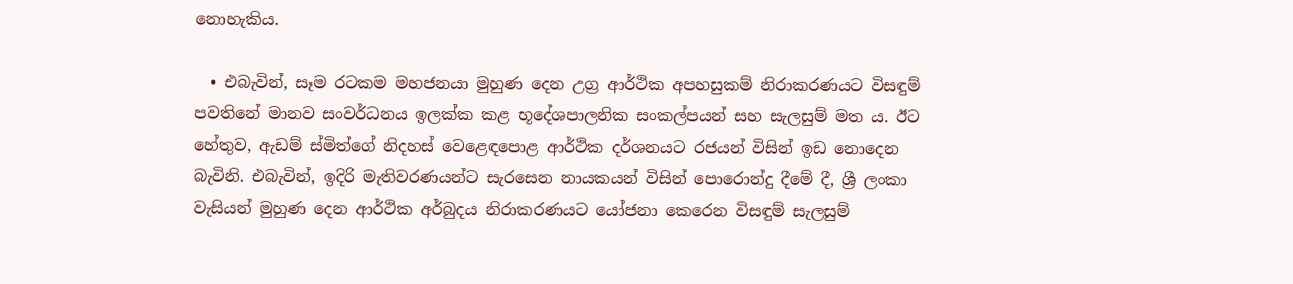නොහැකිය.

  • එබැවින්, සෑම රටකම මහජනයා මුහුණ දෙන උග්‍ර ආර්ථික අපහසුකම් නිරාකරණයට විසඳුම් පවතිනේ මානව සංවර්ධනය ඉලක්ක කළ භූදේශපාලනික සංකල්පයන් සහ සැලසුම් මත ය. ඊට හේතුව, ඇඩම් ස්මිත්ගේ නිදහස් වෙළෙඳපොළ ආර්ථික දර්ශනයට රජයන් විසින් ඉඩ නොදෙන බැවිනි. එබැවින්, ඉදිරි මැතිවරණයන්ට සැරසෙන නායකයන් විසින් පොරොන්දු දීමේ දී, ශ්‍රී ලංකා වැසියන් මුහුණ දෙන ආර්ථික අර්බුදය නිරාකරණයට යෝජනා කෙරෙන විසඳුම් සැලසුම්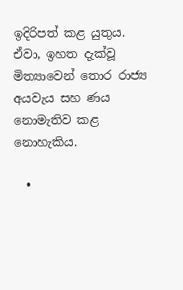ඉදිරිපත් කළ යුතුය. ඒවා, ඉහත දැක්වූ මිත්‍යාවෙන් තොර රාජ්‍ය අයවැය සහ ණය නොමැතිව කළ නොහැකිය.

  •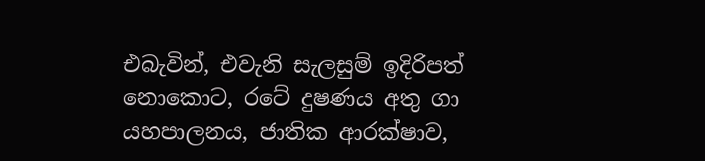එබැවින්, එවැනි සැලසුම් ඉදිරිපත් නොකොට, රටේ දුෂණය අතු ගා යහපාලනය, ජාතික ආරක්ෂාව,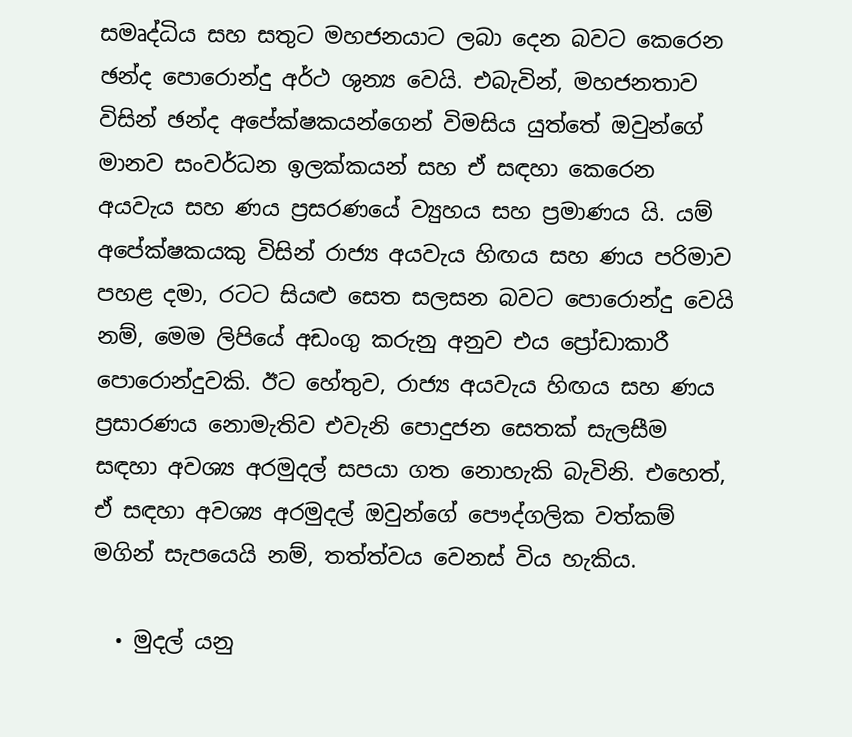සමෘද්ධිය සහ සතුට මහජනයාට ලබා දෙන බවට කෙරෙන ඡන්ද පොරොන්දු අර්ථ ශුන්‍ය වෙයි. එබැවින්, මහජනතාව විසින් ඡන්ද අපේක්ෂකයන්ගෙන් විමසිය යුත්තේ ඔවුන්ගේ මානව සංවර්ධන ඉලක්කයන් සහ ඒ සඳහා කෙරෙන අයවැය සහ ණය ප්‍රසරණයේ ව්‍යුහය සහ ප්‍රමාණය යි. යම් අපේක්ෂකයකු විසින් රාජ්‍ය අයවැය හිඟය සහ ණය පරිමාව පහළ දමා, රටට සියළු සෙත සලසන බවට පොරොන්දු වෙයි නම්, මෙම ලිපියේ අඩංගු කරුනු අනුව එය ප්‍රෝඩාකාරී පොරොන්දුවකි. ඊට හේතුව, රාජ්‍ය අයවැය හිඟය සහ ණය ප්‍රසාරණය නොමැතිව එවැනි පොදුජන සෙතක් සැලසීම සඳහා අවශ්‍ය අරමුදල් සපයා ගත නොහැකි බැවිනි. එහෙත්, ඒ සඳහා අවශ්‍ය අරමුදල් ඔවුන්ගේ පෞද්ගලික වත්කම් මගින් සැපයෙයි නම්, තත්ත්වය වෙනස් විය හැකිය.

  • මුදල් යනු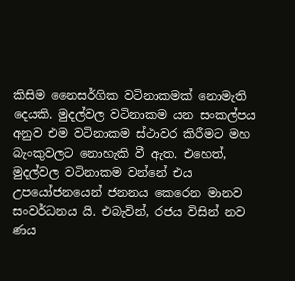කිසිම නෛසර්ගික වටිනාකමක් නොමැති දෙයකි. මුදල්වල වටිනාකම යන සංකල්පය අනුව එම වටිනාකම ස්ථාවර කිරීමට මහ බැංකුවලට නොහැකි වී ඇත. එහෙත්, මුදල්වල වටිනාකම වන්නේ එය උපයෝජනයෙන් ජනනය කෙරෙන මානව සංවර්ධනය යි. එබැවින්, රජය විසින් නව ණය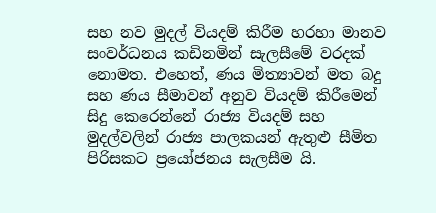සහ නව මුදල් වියදම් කිරීම හරහා මානව සංවර්ධනය කඩිනමින් සැලසීමේ වරදක් නොමත. එහෙත්, ණය මිත්‍යාවන් මත බදු සහ ණය සීමාවන් අනුව වියදම් කිරීමෙන් සිදු කෙරෙන්නේ රාජ්‍ය වියදම් සහ මුදල්වලින් රාජ්‍ය පාලකයන් ඇතුළු සීමිත පිරිසකට ප්‍රයෝජනය සැලසීම යි.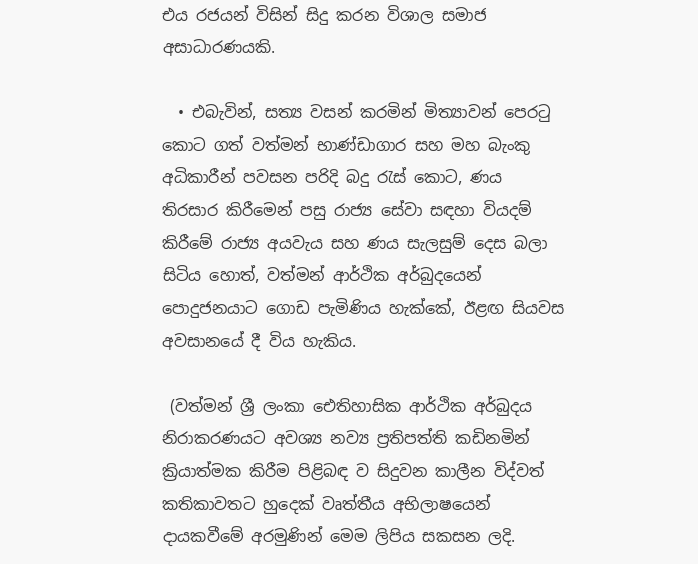එය රජයන් විසින් සිදු කරන විශාල සමාජ අසාධාරණයකි.

  • එබැවින්, සත්‍ය වසන් කරමින් මිත්‍යාවන් පෙරටු කොට ගත් වත්මන් භාණ්ඩාගාර සහ මහ බැංකු අධිකාරීන් පවසන පරිදි බදු රැස් කොට, ණය තිරසාර කිරීමෙන් පසු රාජ්‍ය සේවා සඳහා වියදම් කිරීමේ රාජ්‍ය අයවැය සහ ණය සැලසුම් දෙස බලා සිටිය හොත්, වත්මන් ආර්ථික අර්බුදයෙන් පොදුජනයාට ගොඩ පැමිණිය හැක්කේ, ඊළඟ සියවස අවසානයේ දී විය හැකිය.

 (වත්මන් ශ්‍රී ලංකා ඓතිහාසික ආර්ථික අර්බුදය නිරාකරණයට අවශ්‍ය නව්‍ය ප්‍රතිපත්ති කඩිනමින් ක්‍රියාත්මක කිරීම පිළිබඳ ව සිදුවන කාලීන විද්වත් කතිකාවතට හුදෙක් වෘත්තීය අභිලාෂයෙන් දායකවීමේ අරමුණින් මෙම ලිපිය සකසන ලදි.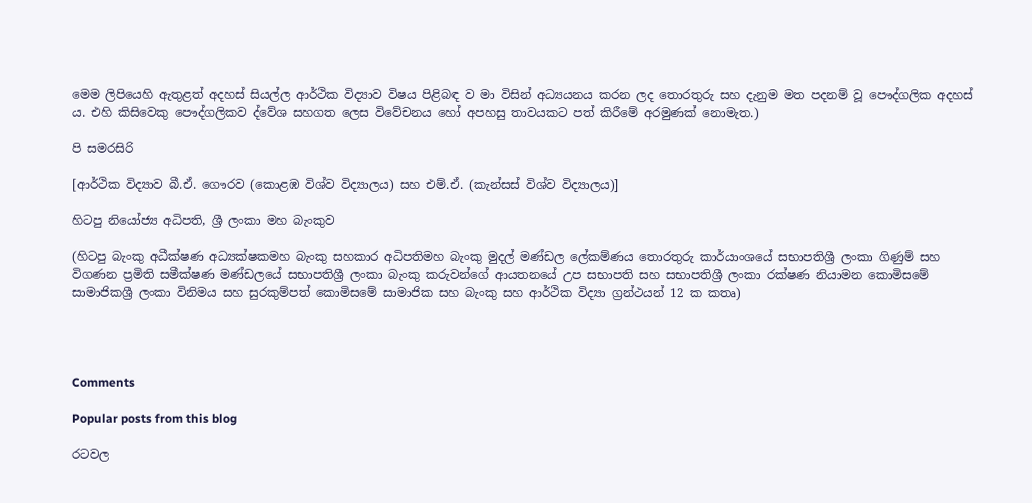මෙම ලිපියෙහි ඇතුළත් අදහස් සියල්ල ආර්ථික විද්‍යාව විෂය පිළිබඳ ව මා විසින් අධ්‍යයනය කරන ලද තොරතුරු සහ දැනුම මත පදනම් වූ පෞද්ගලික අදහස් ය. එහි කිසිවෙකු පෞද්ගලිකව ද්වේශ සහගත ලෙස විවේචනය හෝ අපහසු තාවයකට පත් කිරීමේ අරමුණක් නොමැත.)

පි සමරසිරි

[ආර්ථික විද්‍යාව බී.ඒ. ගෞරව (කොළඹ විශ්ව විද්‍යාලය) සහ එම්.ඒ. (කැන්සස් විශ්ව විද්‍යාලය)]

හිටපු නියෝජ්‍ය අධිපති, ශ්‍රී ලංකා මහ බැංකුව

(හිටපු බැංකු අධීක්ෂණ අධ්‍යක්ෂකමහ බැංකු සහකාර අධිපතිමහ බැංකු මුදල් මණ්ඩල ලේකම්ණය තොරතුරු කාර්යාංශයේ සභාපතිශ්‍රී ලංකා ගිණුම් සහ විගණන ප්‍රමිති සමීක්ෂණ මණ්ඩලයේ සභාපතිශ්‍රී ලංකා බැංකු කරුවන්ගේ ආයතනයේ උප සභාපති සහ සභාපතිශ්‍රී ලංකා රක්ෂණ නියාමන කොමිසමේ සාමාජිකශ්‍රී ලංකා විනිමය සහ සුරකුම්පත් කොමිසමේ සාමාජික සහ බැංකු සහ ආර්ථික විද්‍යා ග්‍රන්ථයන් 12 ක කතෘ)




Comments

Popular posts from this blog

රටවල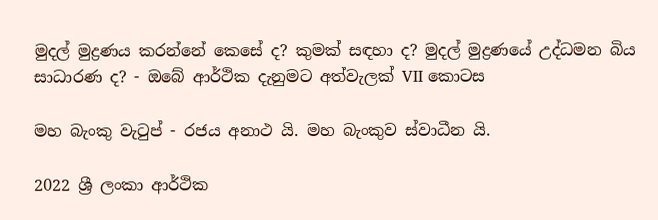මුදල් මුද්‍රණය කරන්නේ කෙසේ ද? කුමක් සඳහා ද? මුදල් මුද්‍රණයේ උද්ධමන බිය සාධාරණ ද? - ඔබේ ආර්ථික දැනුමට අත්වැලක් VII කොටස

මහ බැංකු වැටුප් - රජය අනාථ යි. මහ බැංකුව ස්වාධීන යි.

2022 ශ්‍රී ලංකා ආර්ථික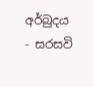අර්බුදය - සරසවි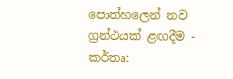පොත්හලෙන් නව ග්‍රන්ථයක් ළඟදීම - කර්තෘ: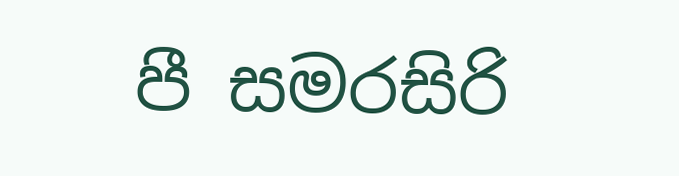පී සමරසිරි